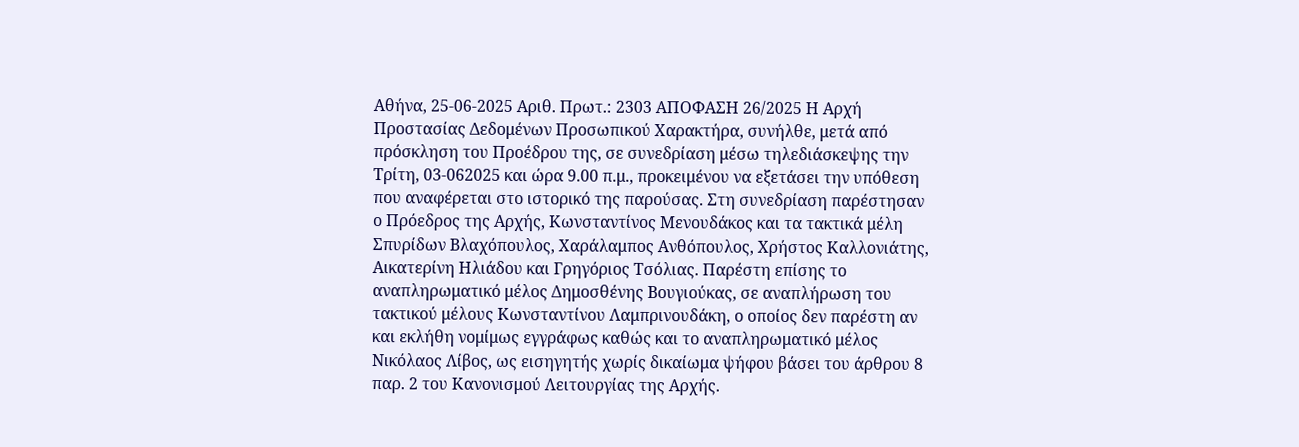Αθήνα, 25-06-2025 Αριθ. Πρωτ.: 2303 ΑΠΟΦΑΣΗ 26/2025 Η Αρχή Προστασίας Δεδομένων Προσωπικού Χαρακτήρα, συνήλθε, μετά από πρόσκληση του Προέδρου της, σε συνεδρίαση μέσω τηλεδιάσκεψης την Τρίτη, 03-062025 και ώρα 9.00 π.μ., προκειμένου να εξετάσει την υπόθεση που αναφέρεται στο ιστορικό της παρούσας. Στη συνεδρίαση παρέστησαν ο Πρόεδρος της Αρχής, Κωνσταντίνος Μενουδάκος και τα τακτικά μέλη Σπυρίδων Βλαχόπουλος, Χαράλαμπος Ανθόπουλος, Χρήστος Καλλονιάτης, Αικατερίνη Ηλιάδου και Γρηγόριος Τσόλιας. Παρέστη επίσης το αναπληρωματικό μέλος Δημοσθένης Βουγιούκας, σε αναπλήρωση του τακτικού μέλους Κωνσταντίνου Λαμπρινουδάκη, ο οποίος δεν παρέστη αν και εκλήθη νομίμως εγγράφως καθώς και το αναπληρωματικό μέλος Νικόλαος Λίβος, ως εισηγητής χωρίς δικαίωμα ψήφου βάσει του άρθρου 8 παρ. 2 του Κανονισμού Λειτουργίας της Αρχής.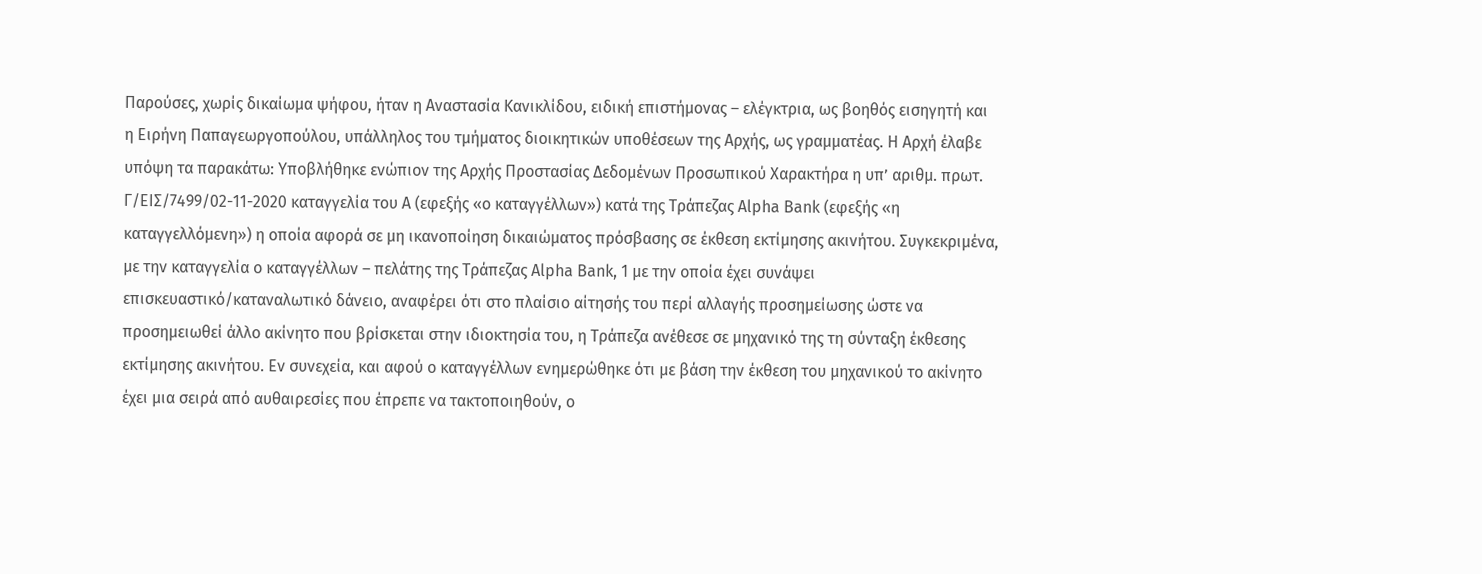Παρούσες, χωρίς δικαίωμα ψήφου, ήταν η Αναστασία Κανικλίδου, ειδική επιστήμονας – ελέγκτρια, ως βοηθός εισηγητή και η Ειρήνη Παπαγεωργοπούλου, υπάλληλος του τμήματος διοικητικών υποθέσεων της Αρχής, ως γραμματέας. Η Αρχή έλαβε υπόψη τα παρακάτω: Υποβλήθηκε ενώπιον της Αρχής Προστασίας Δεδομένων Προσωπικού Χαρακτήρα η υπ’ αριθμ. πρωτ. Γ/ΕΙΣ/7499/02-11-2020 καταγγελία του Α (εφεξής «ο καταγγέλλων») κατά της Τράπεζας Alpha Bank (εφεξής «η καταγγελλόμενη») η οποία αφορά σε μη ικανοποίηση δικαιώματος πρόσβασης σε έκθεση εκτίμησης ακινήτου. Συγκεκριμένα, με την καταγγελία ο καταγγέλλων – πελάτης της Τράπεζας Alpha Bank, 1 με την οποία έχει συνάψει επισκευαστικό/καταναλωτικό δάνειο, αναφέρει ότι στο πλαίσιο αίτησής του περί αλλαγής προσημείωσης ώστε να προσημειωθεί άλλο ακίνητο που βρίσκεται στην ιδιοκτησία του, η Τράπεζα ανέθεσε σε μηχανικό της τη σύνταξη έκθεσης εκτίμησης ακινήτου. Εν συνεχεία, και αφού ο καταγγέλλων ενημερώθηκε ότι με βάση την έκθεση του μηχανικού το ακίνητο έχει μια σειρά από αυθαιρεσίες που έπρεπε να τακτοποιηθούν, ο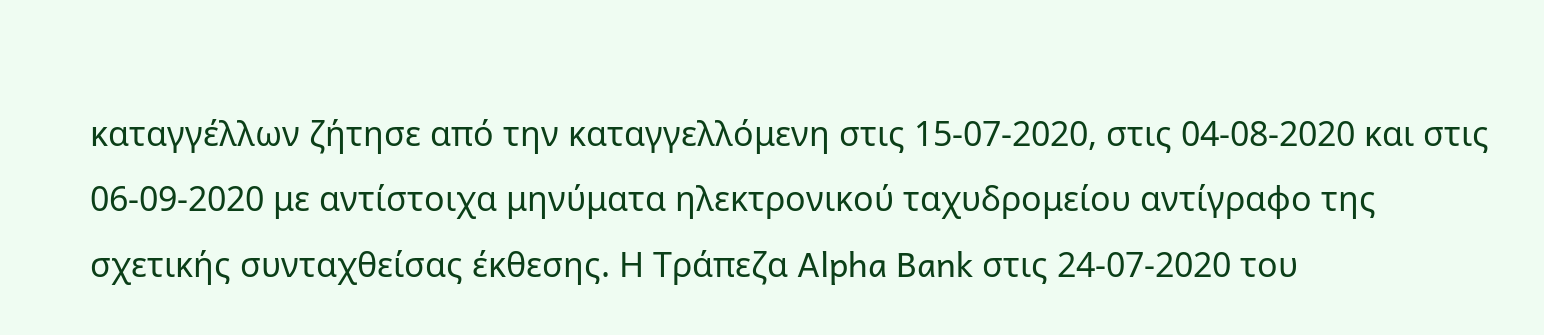καταγγέλλων ζήτησε από την καταγγελλόμενη στις 15-07-2020, στις 04-08-2020 και στις 06-09-2020 με αντίστοιχα μηνύματα ηλεκτρονικού ταχυδρομείου αντίγραφο της σχετικής συνταχθείσας έκθεσης. Η Τράπεζα Alpha Bank στις 24-07-2020 του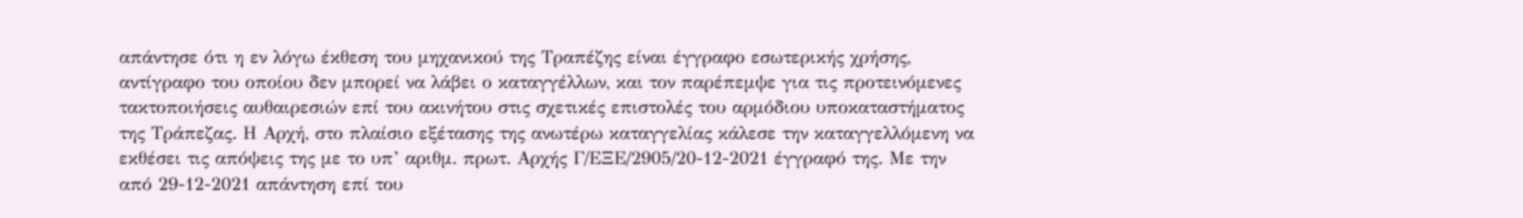απάντησε ότι η εν λόγω έκθεση του μηχανικού της Τραπέζης είναι έγγραφο εσωτερικής χρήσης, αντίγραφο του οποίου δεν μπορεί να λάβει ο καταγγέλλων, και τον παρέπεμψε για τις προτεινόμενες τακτοποιήσεις αυθαιρεσιών επί του ακινήτου στις σχετικές επιστολές του αρμόδιου υποκαταστήματος της Τράπεζας. Η Αρχή, στο πλαίσιο εξέτασης της ανωτέρω καταγγελίας κάλεσε την καταγγελλόμενη να εκθέσει τις απόψεις της με το υπ’ αριθμ. πρωτ. Αρχής Γ/ΕΞΕ/2905/20-12-2021 έγγραφό της. Με την από 29-12-2021 απάντηση επί του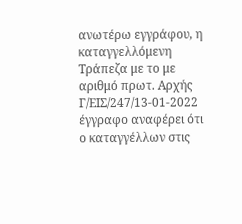ανωτέρω εγγράφου, η καταγγελλόμενη Τράπεζα με το με αριθμό πρωτ. Αρχής Γ/ΕΙΣ/247/13-01-2022 έγγραφο αναφέρει ότι ο καταγγέλλων στις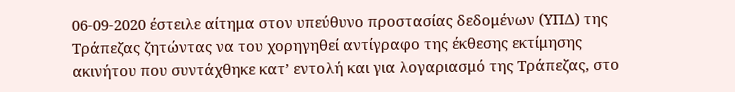06-09-2020 έστειλε αίτημα στον υπεύθυνο προστασίας δεδομένων (ΥΠΔ) της Τράπεζας ζητώντας να του χορηγηθεί αντίγραφο της έκθεσης εκτίμησης ακινήτου που συντάχθηκε κατ’ εντολή και για λογαριασμό της Τράπεζας, στο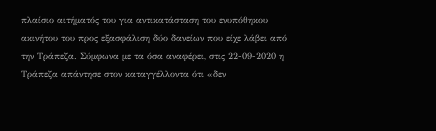πλαίσιο αιτήματός του για αντικατάσταση του ενυπόθηκου ακινήτου του προς εξασφάλιση δύο δανείων που είχε λάβει από την Τράπεζα. Σύμφωνα με τα όσα αναφέρει, στις 22-09-2020 η Τράπεζα απάντησε στον καταγγέλλοντα ότι «δεν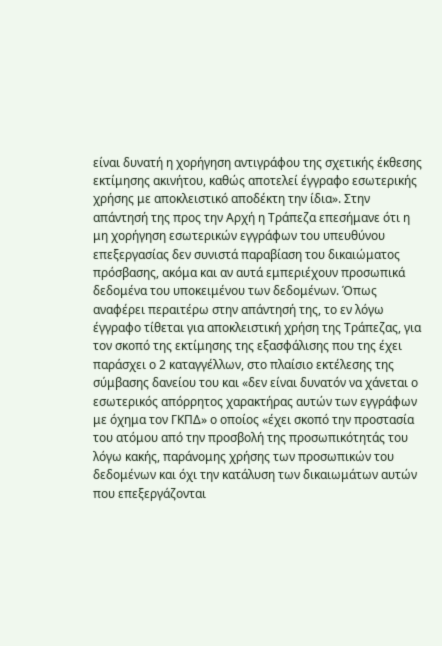είναι δυνατή η χορήγηση αντιγράφου της σχετικής έκθεσης εκτίμησης ακινήτου, καθώς αποτελεί έγγραφο εσωτερικής χρήσης με αποκλειστικό αποδέκτη την ίδια». Στην απάντησή της προς την Αρχή η Τράπεζα επεσήμανε ότι η μη χορήγηση εσωτερικών εγγράφων του υπευθύνου επεξεργασίας δεν συνιστά παραβίαση του δικαιώματος πρόσβασης, ακόμα και αν αυτά εμπεριέχουν προσωπικά δεδομένα του υποκειμένου των δεδομένων. Όπως αναφέρει περαιτέρω στην απάντησή της, το εν λόγω έγγραφο τίθεται για αποκλειστική χρήση της Τράπεζας, για τον σκοπό της εκτίμησης της εξασφάλισης που της έχει παράσχει ο 2 καταγγέλλων, στο πλαίσιο εκτέλεσης της σύμβασης δανείου του και «δεν είναι δυνατόν να χάνεται ο εσωτερικός απόρρητος χαρακτήρας αυτών των εγγράφων με όχημα τον ΓΚΠΔ» ο οποίος «έχει σκοπό την προστασία του ατόμου από την προσβολή της προσωπικότητάς του λόγω κακής, παράνομης χρήσης των προσωπικών του δεδομένων και όχι την κατάλυση των δικαιωμάτων αυτών που επεξεργάζονται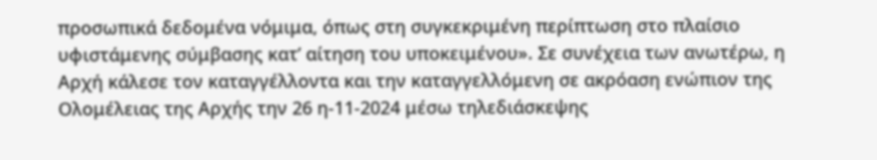προσωπικά δεδομένα νόμιμα, όπως στη συγκεκριμένη περίπτωση στο πλαίσιο υφιστάμενης σύμβασης κατ’ αίτηση του υποκειμένου». Σε συνέχεια των ανωτέρω, η Αρχή κάλεσε τον καταγγέλλοντα και την καταγγελλόμενη σε ακρόαση ενώπιον της Ολομέλειας της Αρχής την 26 η-11-2024 μέσω τηλεδιάσκεψης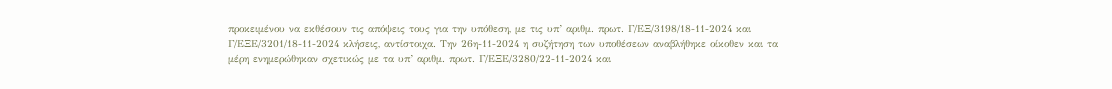προκειμένου να εκθέσουν τις απόψεις τους για την υπόθεση, με τις υπ’ αριθμ. πρωτ. Γ/ΕΞ/3198/18-11-2024 και Γ/ΕΞΕ/3201/18-11-2024 κλήσεις, αντίστοιχα. Την 26η-11-2024 η συζήτηση των υποθέσεων αναβλήθηκε οίκοθεν και τα μέρη ενημερώθηκαν σχετικώς με τα υπ’ αριθμ. πρωτ. Γ/ΕΞΕ/3280/22-11-2024 και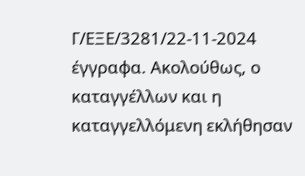Γ/ΕΞΕ/3281/22-11-2024 έγγραφα. Ακολούθως, ο καταγγέλλων και η καταγγελλόμενη εκλήθησαν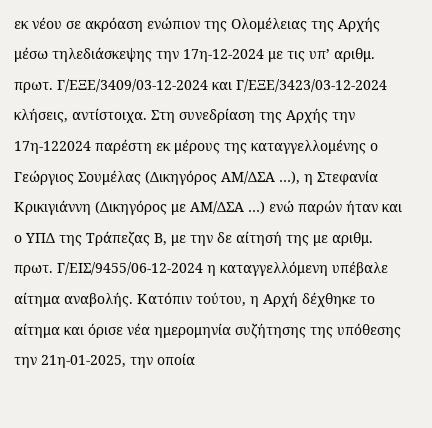εκ νέου σε ακρόαση ενώπιον της Ολομέλειας της Αρχής μέσω τηλεδιάσκεψης την 17η-12-2024 με τις υπ’ αριθμ. πρωτ. Γ/ΕΞΕ/3409/03-12-2024 και Γ/ΕΞΕ/3423/03-12-2024 κλήσεις, αντίστοιχα. Στη συνεδρίαση της Αρχής την 17η-122024 παρέστη εκ μέρους της καταγγελλομένης ο Γεώργιος Σουμέλας (Δικηγόρος ΑΜ/ΔΣΑ …), η Στεφανία Κρικιγιάννη (Δικηγόρος με ΑΜ/ΔΣΑ …) ενώ παρών ήταν και ο ΥΠΔ της Τράπεζας Β, με την δε αίτησή της με αριθμ. πρωτ. Γ/ΕΙΣ/9455/06-12-2024 η καταγγελλόμενη υπέβαλε αίτημα αναβολής. Κατόπιν τούτου, η Αρχή δέχθηκε το αίτημα και όρισε νέα ημερομηνία συζήτησης της υπόθεσης την 21η-01-2025, την οποία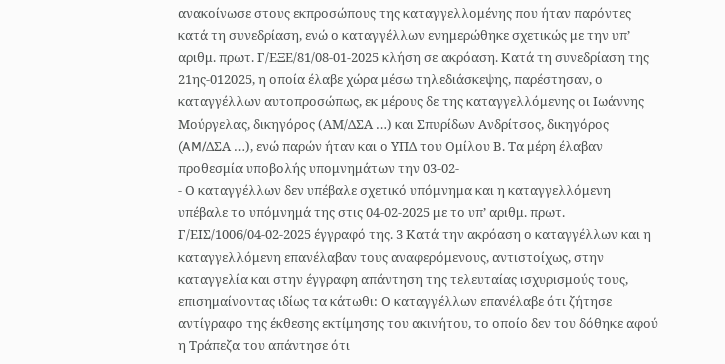ανακοίνωσε στους εκπροσώπους της καταγγελλομένης που ήταν παρόντες κατά τη συνεδρίαση, ενώ ο καταγγέλλων ενημερώθηκε σχετικώς με την υπ’ αριθμ. πρωτ. Γ/ΕΞΕ/81/08-01-2025 κλήση σε ακρόαση. Κατά τη συνεδρίαση της 21ης-012025, η οποία έλαβε χώρα μέσω τηλεδιάσκεψης, παρέστησαν, ο καταγγέλλων αυτοπροσώπως, εκ μέρους δε της καταγγελλόμενης οι Ιωάννης Μούργελας, δικηγόρος (ΑΜ/ΔΣΑ …) και Σπυρίδων Ανδρίτσος, δικηγόρος (AM/ΔΣΑ …), ενώ παρών ήταν και ο ΥΠΔ του Ομίλου Β. Τα μέρη έλαβαν προθεσμία υποβολής υπομνημάτων την 03-02-
- Ο καταγγέλλων δεν υπέβαλε σχετικό υπόμνημα και η καταγγελλόμενη υπέβαλε το υπόμνημά της στις 04-02-2025 με το υπ’ αριθμ. πρωτ. Γ/ΕΙΣ/1006/04-02-2025 έγγραφό της. 3 Κατά την ακρόαση ο καταγγέλλων και η καταγγελλόμενη επανέλαβαν τους αναφερόμενους, αντιστοίχως, στην καταγγελία και στην έγγραφη απάντηση της τελευταίας ισχυρισμούς τους, επισημαίνοντας ιδίως τα κάτωθι: Ο καταγγέλλων επανέλαβε ότι ζήτησε αντίγραφο της έκθεσης εκτίμησης του ακινήτου, το οποίο δεν του δόθηκε αφού η Τράπεζα του απάντησε ότι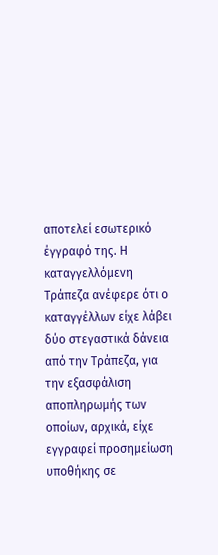αποτελεί εσωτερικό έγγραφό της. Η καταγγελλόμενη Τράπεζα ανέφερε ότι ο καταγγέλλων είχε λάβει δύο στεγαστικά δάνεια από την Τράπεζα, για την εξασφάλιση αποπληρωμής των οποίων, αρχικά, είχε εγγραφεί προσημείωση υποθήκης σε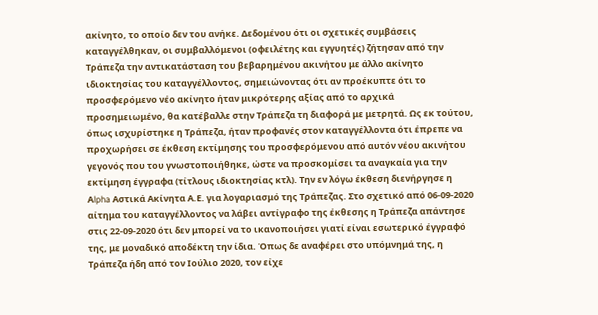ακίνητο, το οποίο δεν του ανήκε. Δεδομένου ότι οι σχετικές συμβάσεις καταγγέλθηκαν, οι συμβαλλόμενοι (οφειλέτης και εγγυητές) ζήτησαν από την Τράπεζα την αντικατάσταση του βεβαρημένου ακινήτου με άλλο ακίνητο ιδιοκτησίας του καταγγέλλοντος, σημειώνοντας ότι αν προέκυπτε ότι το προσφερόμενο νέο ακίνητο ήταν μικρότερης αξίας από το αρχικά προσημειωμένο, θα κατέβαλλε στην Τράπεζα τη διαφορά με μετρητά. Ως εκ τούτου, όπως ισχυρίστηκε η Τράπεζα, ήταν προφανές στον καταγγέλλοντα ότι έπρεπε να προχωρήσει σε έκθεση εκτίμησης του προσφερόμενου από αυτόν νέου ακινήτου γεγονός που του γνωστοποιήθηκε, ώστε να προσκομίσει τα αναγκαία για την εκτίμηση έγγραφα (τίτλους ιδιοκτησίας κτλ). Την εν λόγω έκθεση διενήργησε η Αlpha Αστικά Ακίνητα Α.Ε. για λογαριασμό της Τράπεζας. Στο σχετικό από 06-09-2020 αίτημα του καταγγέλλοντος να λάβει αντίγραφο της έκθεσης η Τράπεζα απάντησε στις 22-09-2020 ότι δεν μπορεί να το ικανοποιήσει γιατί είναι εσωτερικό έγγραφό της, με μοναδικό αποδέκτη την ίδια. Όπως δε αναφέρει στο υπόμνημά της, η Τράπεζα ήδη από τον Ιούλιο 2020, τον είχε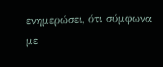ενημερώσει, ότι σύμφωνα με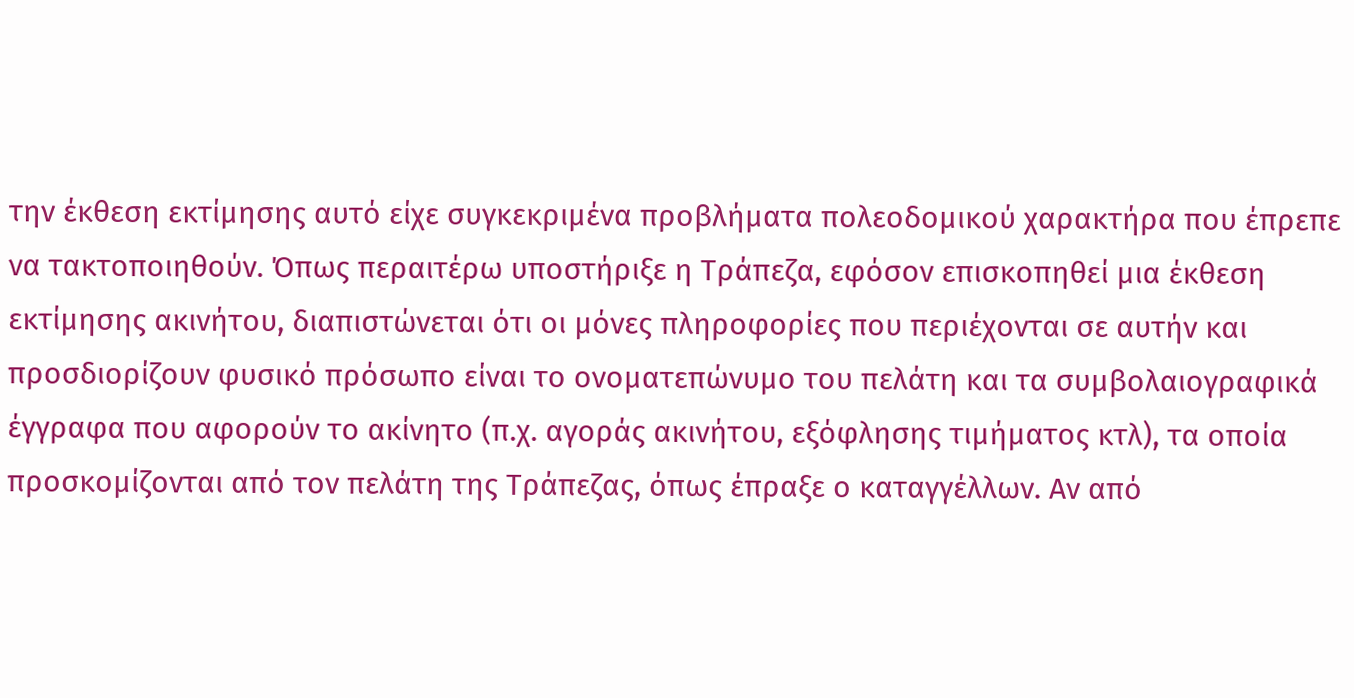την έκθεση εκτίμησης αυτό είχε συγκεκριμένα προβλήματα πολεοδομικού χαρακτήρα που έπρεπε να τακτοποιηθούν. Όπως περαιτέρω υποστήριξε η Τράπεζα, εφόσον επισκοπηθεί μια έκθεση εκτίμησης ακινήτου, διαπιστώνεται ότι οι μόνες πληροφορίες που περιέχονται σε αυτήν και προσδιορίζουν φυσικό πρόσωπο είναι το ονοματεπώνυμο του πελάτη και τα συμβολαιογραφικά έγγραφα που αφορούν το ακίνητο (π.χ. αγοράς ακινήτου, εξόφλησης τιμήματος κτλ), τα οποία προσκομίζονται από τον πελάτη της Τράπεζας, όπως έπραξε ο καταγγέλλων. Aν από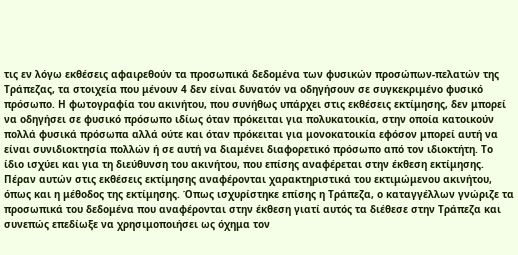τις εν λόγω εκθέσεις αφαιρεθούν τα προσωπικά δεδομένα των φυσικών προσώπων-πελατών της Τράπεζας, τα στοιχεία που μένουν 4 δεν είναι δυνατόν να οδηγήσουν σε συγκεκριμένο φυσικό πρόσωπο. Η φωτογραφία του ακινήτου, που συνήθως υπάρχει στις εκθέσεις εκτίμησης, δεν μπορεί να οδηγήσει σε φυσικό πρόσωπο ιδίως όταν πρόκειται για πολυκατοικία, στην οποία κατοικούν πολλά φυσικά πρόσωπα αλλά ούτε και όταν πρόκειται για μονοκατοικία εφόσον μπορεί αυτή να είναι συνιδιοκτησία πολλών ή σε αυτή να διαμένει διαφορετικό πρόσωπο από τον ιδιοκτήτη. Το ίδιο ισχύει και για τη διεύθυνση του ακινήτου, που επίσης αναφέρεται στην έκθεση εκτίμησης. Πέραν αυτών στις εκθέσεις εκτίμησης αναφέρονται χαρακτηριστικά του εκτιμώμενου ακινήτου, όπως και η μέθοδος της εκτίμησης. Όπως ισχυρίστηκε επίσης η Τράπεζα, ο καταγγέλλων γνώριζε τα προσωπικά του δεδομένα που αναφέρονται στην έκθεση γιατί αυτός τα διέθεσε στην Τράπεζα και συνεπώς επεδίωξε να χρησιμοποιήσει ως όχημα τον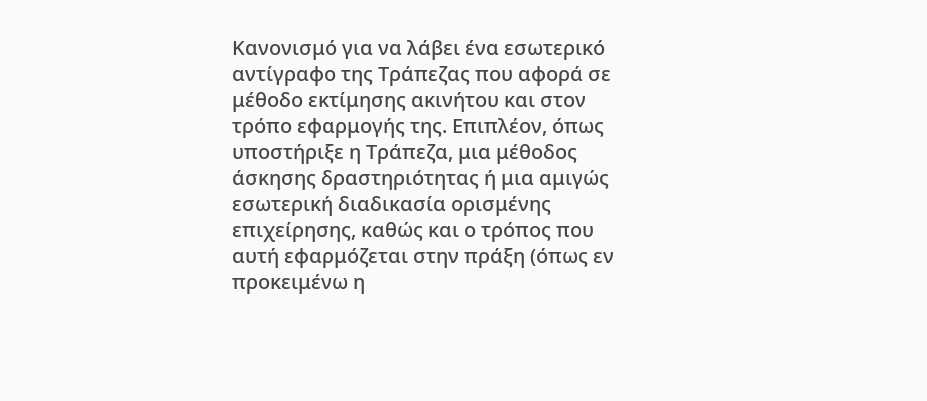Κανονισμό για να λάβει ένα εσωτερικό αντίγραφο της Τράπεζας που αφορά σε μέθοδο εκτίμησης ακινήτου και στον τρόπο εφαρμογής της. Επιπλέον, όπως υποστήριξε η Τράπεζα, μια μέθοδος άσκησης δραστηριότητας ή μια αμιγώς εσωτερική διαδικασία ορισμένης επιχείρησης, καθώς και ο τρόπος που αυτή εφαρμόζεται στην πράξη (όπως εν προκειμένω η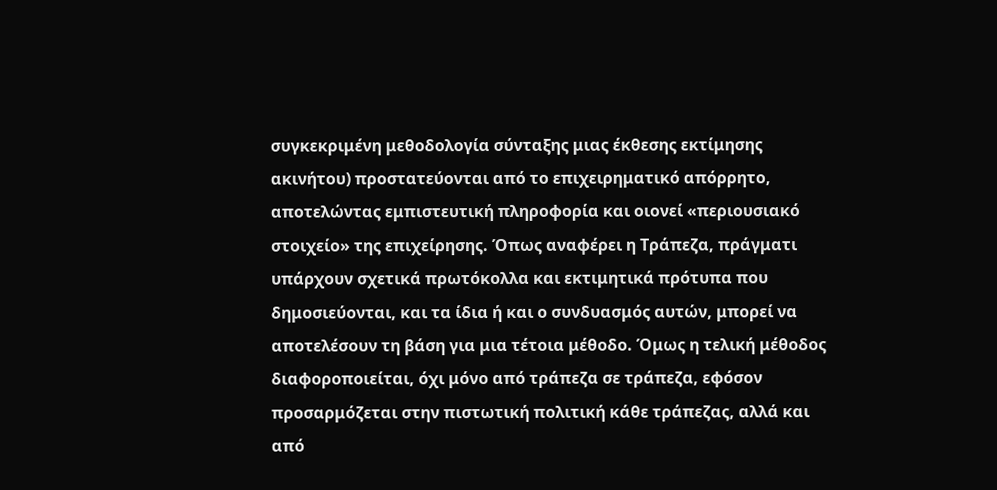συγκεκριμένη μεθοδολογία σύνταξης μιας έκθεσης εκτίμησης ακινήτου) προστατεύονται από το επιχειρηματικό απόρρητο, αποτελώντας εμπιστευτική πληροφορία και οιονεί «περιουσιακό στοιχείο» της επιχείρησης. Όπως αναφέρει η Τράπεζα, πράγματι υπάρχουν σχετικά πρωτόκολλα και εκτιμητικά πρότυπα που δημοσιεύονται, και τα ίδια ή και ο συνδυασμός αυτών, μπορεί να αποτελέσουν τη βάση για μια τέτοια μέθοδο. Όμως η τελική μέθοδος διαφοροποιείται, όχι μόνο από τράπεζα σε τράπεζα, εφόσον προσαρμόζεται στην πιστωτική πολιτική κάθε τράπεζας, αλλά και από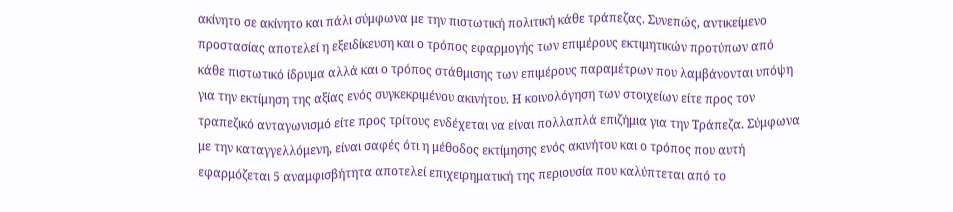ακίνητο σε ακίνητο και πάλι σύμφωνα με την πιστωτική πολιτική κάθε τράπεζας. Συνεπώς, αντικείμενο προστασίας αποτελεί η εξειδίκευση και ο τρόπος εφαρμογής των επιμέρους εκτιμητικών προτύπων από κάθε πιστωτικό ίδρυμα αλλά και ο τρόπος στάθμισης των επιμέρους παραμέτρων που λαμβάνονται υπόψη για την εκτίμηση της αξίας ενός συγκεκριμένου ακινήτου. Η κοινολόγηση των στοιχείων είτε προς τον τραπεζικό ανταγωνισμό είτε προς τρίτους ενδέχεται να είναι πολλαπλά επιζήμια για την Τράπεζα. Σύμφωνα με την καταγγελλόμενη, είναι σαφές ότι η μέθοδος εκτίμησης ενός ακινήτου και ο τρόπος που αυτή εφαρμόζεται 5 αναμφισβήτητα αποτελεί επιχειρηματική της περιουσία που καλύπτεται από το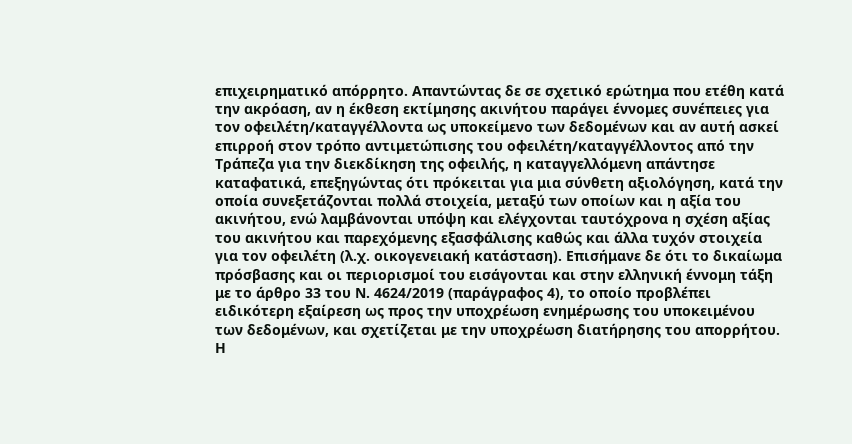επιχειρηματικό απόρρητο. Απαντώντας δε σε σχετικό ερώτημα που ετέθη κατά την ακρόαση, αν η έκθεση εκτίμησης ακινήτου παράγει έννομες συνέπειες για τον οφειλέτη/καταγγέλλοντα ως υποκείμενο των δεδομένων και αν αυτή ασκεί επιρροή στον τρόπο αντιμετώπισης του οφειλέτη/καταγγέλλοντος από την Τράπεζα για την διεκδίκηση της οφειλής, η καταγγελλόμενη απάντησε καταφατικά, επεξηγώντας ότι πρόκειται για μια σύνθετη αξιολόγηση, κατά την οποία συνεξετάζονται πολλά στοιχεία, μεταξύ των οποίων και η αξία του ακινήτου, ενώ λαμβάνονται υπόψη και ελέγχονται ταυτόχρονα η σχέση αξίας του ακινήτου και παρεχόμενης εξασφάλισης καθώς και άλλα τυχόν στοιχεία για τον οφειλέτη (λ.χ. οικογενειακή κατάσταση). Επισήμανε δε ότι το δικαίωμα πρόσβασης και οι περιορισμοί του εισάγονται και στην ελληνική έννομη τάξη με το άρθρο 33 του Ν. 4624/2019 (παράγραφος 4), το οποίο προβλέπει ειδικότερη εξαίρεση ως προς την υποχρέωση ενημέρωσης του υποκειμένου των δεδομένων, και σχετίζεται με την υποχρέωση διατήρησης του απορρήτου. Η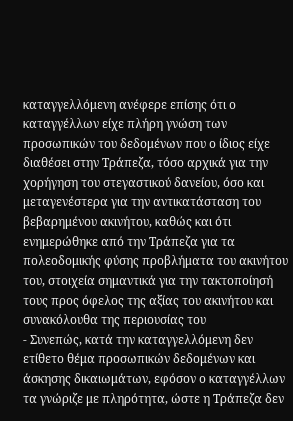καταγγελλόμενη ανέφερε επίσης ότι ο καταγγέλλων είχε πλήρη γνώση των προσωπικών του δεδομένων που ο ίδιος είχε διαθέσει στην Τράπεζα, τόσο αρχικά για την χορήγηση του στεγαστικού δανείου, όσο και μεταγενέστερα για την αντικατάσταση του βεβαρημένου ακινήτου, καθώς και ότι ενημερώθηκε από την Τράπεζα για τα πολεοδομικής φύσης προβλήματα του ακινήτου του, στοιχεία σημαντικά για την τακτοποίησή τους προς όφελος της αξίας του ακινήτου και συνακόλουθα της περιουσίας του
- Συνεπώς, κατά την καταγγελλόμενη δεν ετίθετο θέμα προσωπικών δεδομένων και άσκησης δικαιωμάτων, εφόσον ο καταγγέλλων τα γνώριζε με πληρότητα, ώστε η Τράπεζα δεν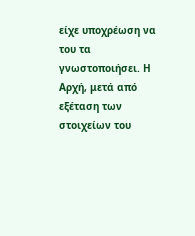είχε υποχρέωση να του τα γνωστοποιήσει. Η Αρχή, μετά από εξέταση των στοιχείων του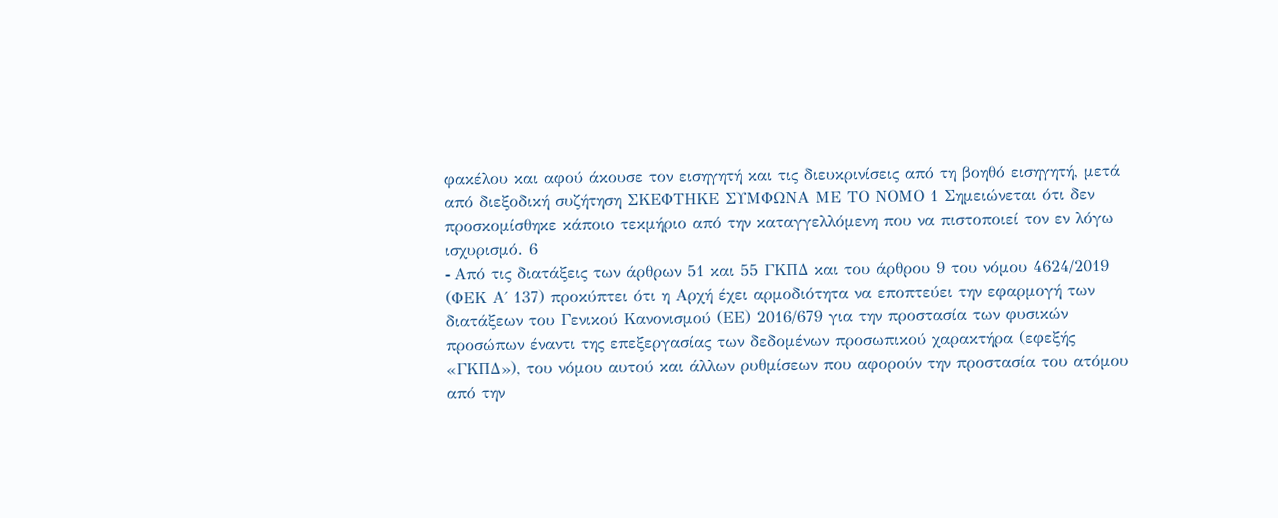φακέλου και αφού άκουσε τον εισηγητή και τις διευκρινίσεις από τη βοηθό εισηγητή, μετά από διεξοδική συζήτηση ΣΚΕΦΤΗΚΕ ΣΥΜΦΩΝΑ ΜΕ ΤΟ ΝΟΜΟ 1 Σημειώνεται ότι δεν προσκομίσθηκε κάποιο τεκμήριο από την καταγγελλόμενη που να πιστοποιεί τον εν λόγω ισχυρισμό. 6
- Aπό τις διατάξεις των άρθρων 51 και 55 ΓΚΠΔ και του άρθρου 9 του νόμου 4624/2019 (ΦΕΚ Α΄ 137) προκύπτει ότι η Αρχή έχει αρμοδιότητα να εποπτεύει την εφαρμογή των διατάξεων του Γενικού Κανονισμού (ΕΕ) 2016/679 για την προστασία των φυσικών προσώπων έναντι της επεξεργασίας των δεδομένων προσωπικού χαρακτήρα (εφεξής «ΓΚΠΔ»), του νόμου αυτού και άλλων ρυθμίσεων που αφορούν την προστασία του ατόμου από την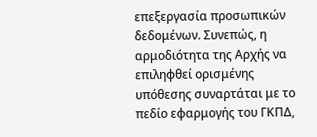επεξεργασία προσωπικών δεδομένων. Συνεπώς, η αρμοδιότητα της Αρχής να επιληφθεί ορισμένης υπόθεσης συναρτάται με το πεδίο εφαρμογής του ΓΚΠΔ,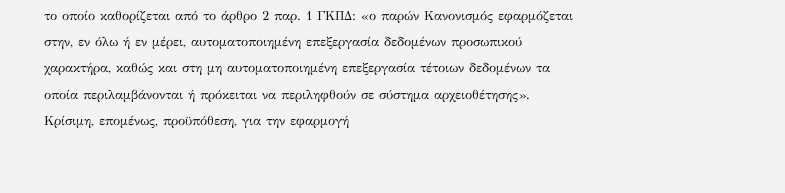το οποίο καθορίζεται από το άρθρο 2 παρ. 1 ΓΚΠΔ: «ο παρών Κανονισμός εφαρμόζεται στην, εν όλω ή εν μέρει, αυτοματοποιημένη επεξεργασία δεδομένων προσωπικού χαρακτήρα, καθώς και στη μη αυτοματοποιημένη επεξεργασία τέτοιων δεδομένων τα οποία περιλαμβάνονται ή πρόκειται να περιληφθούν σε σύστημα αρχειοθέτησης». Κρίσιμη, επομένως, προϋπόθεση, για την εφαρμογή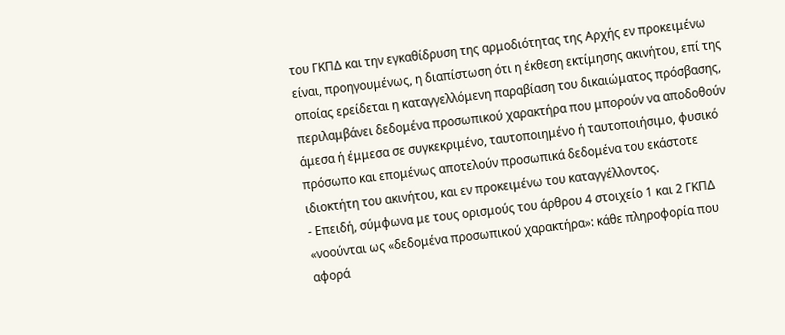του ΓΚΠΔ και την εγκαθίδρυση της αρμοδιότητας της Αρχής εν προκειμένω είναι, προηγουμένως, η διαπίστωση ότι η έκθεση εκτίμησης ακινήτου, επί της οποίας ερείδεται η καταγγελλόμενη παραβίαση του δικαιώματος πρόσβασης, περιλαμβάνει δεδομένα προσωπικού χαρακτήρα που μπορούν να αποδοθούν άμεσα ή έμμεσα σε συγκεκριμένο, ταυτοποιημένο ή ταυτοποιήσιμο, φυσικό πρόσωπο και επομένως αποτελούν προσωπικά δεδομένα του εκάστοτε ιδιοκτήτη του ακινήτου, και εν προκειμένω του καταγγέλλοντος.
- Επειδή, σύμφωνα με τους ορισμούς του άρθρου 4 στοιχείο 1 και 2 ΓΚΠΔ «νοούνται ως «δεδομένα προσωπικού χαρακτήρα»: κάθε πληροφορία που αφορά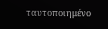ταυτοποιημένο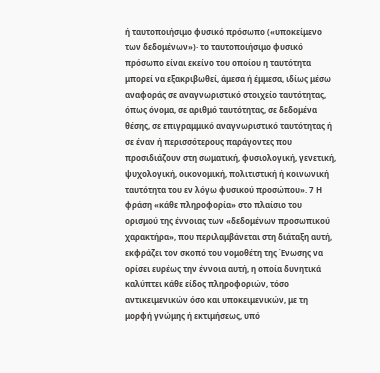ή ταυτοποιήσιμο φυσικό πρόσωπο («υποκείμενο των δεδομένων»)· το ταυτοποιήσιμο φυσικό πρόσωπο είναι εκείνο του οποίου η ταυτότητα μπορεί να εξακριβωθεί, άμεσα ή έμμεσα, ιδίως μέσω αναφοράς σε αναγνωριστικό στοιχείο ταυτότητας, όπως όνομα, σε αριθμό ταυτότητας, σε δεδομένα θέσης, σε επιγραμμικό αναγνωριστικό ταυτότητας ή σε έναν ή περισσότερους παράγοντες που προσιδιάζουν στη σωματική, φυσιολογική, γενετική, ψυχολογική, οικονομική, πολιτιστική ή κοινωνική ταυτότητα του εν λόγω φυσικού προσώπου». 7 Η φράση «κάθε πληροφορία» στο πλαίσιο του ορισμού της έννοιας των «δεδομένων προσωπικού χαρακτήρα», που περιλαμβάνεται στη διάταξη αυτή, εκφράζει τον σκοπό του νομοθέτη της Ένωσης να ορίσει ευρέως την έννοια αυτή, η οποία δυνητικά καλύπτει κάθε είδος πληροφοριών, τόσο αντικειμενικών όσο και υποκειμενικών, με τη μορφή γνώμης ή εκτιμήσεως, υπό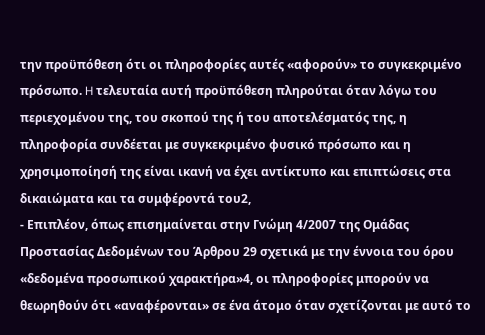την προϋπόθεση ότι οι πληροφορίες αυτές «αφορούν» το συγκεκριμένο πρόσωπο. H τελευταία αυτή προϋπόθεση πληρούται όταν λόγω του περιεχομένου της, του σκοπού της ή του αποτελέσματός της, η πληροφορία συνδέεται με συγκεκριμένο φυσικό πρόσωπο και η χρησιμοποίησή της είναι ικανή να έχει αντίκτυπο και επιπτώσεις στα δικαιώματα και τα συμφέροντά του2,
- Επιπλέον, όπως επισημαίνεται στην Γνώμη 4/2007 της Ομάδας Προστασίας Δεδομένων του Άρθρου 29 σχετικά με την έννοια του όρου «δεδομένα προσωπικού χαρακτήρα»4, οι πληροφορίες μπορούν να θεωρηθούν ότι «αναφέρονται» σε ένα άτομο όταν σχετίζονται με αυτό το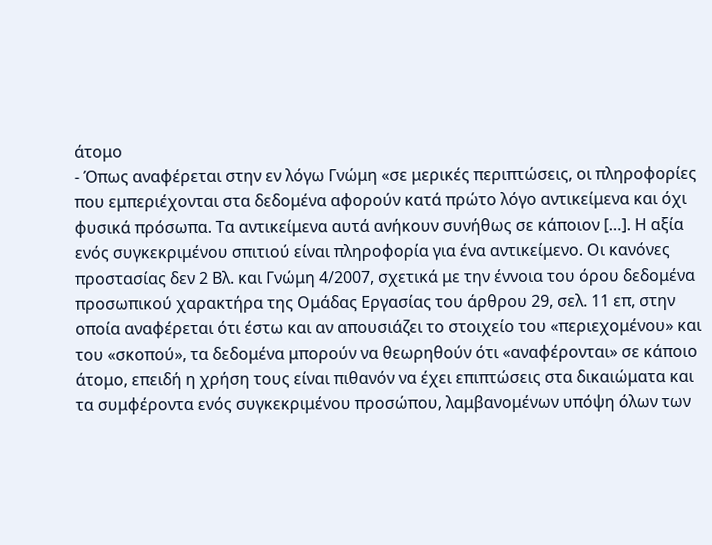άτομο
- Όπως αναφέρεται στην εν λόγω Γνώμη «σε μερικές περιπτώσεις, οι πληροφορίες που εμπεριέχονται στα δεδομένα αφορούν κατά πρώτο λόγο αντικείμενα και όχι φυσικά πρόσωπα. Τα αντικείμενα αυτά ανήκουν συνήθως σε κάποιον […]. Η αξία ενός συγκεκριμένου σπιτιού είναι πληροφορία για ένα αντικείμενο. Οι κανόνες προστασίας δεν 2 Βλ. και Γνώμη 4/2007, σχετικά με την έννοια του όρου δεδομένα προσωπικού χαρακτήρα της Ομάδας Εργασίας του άρθρου 29, σελ. 11 επ, στην οποία αναφέρεται ότι έστω και αν απουσιάζει το στοιχείο του «περιεχομένου» και του «σκοπού», τα δεδομένα μπορούν να θεωρηθούν ότι «αναφέρονται» σε κάποιο άτομο, επειδή η χρήση τους είναι πιθανόν να έχει επιπτώσεις στα δικαιώματα και τα συμφέροντα ενός συγκεκριμένου προσώπου, λαμβανομένων υπόψη όλων των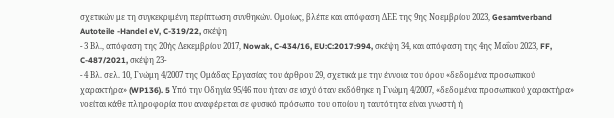σχετικών με τη συγκεκριμένη περίπτωση συνθηκών. Ομοίως, βλέπε και απόφαση ΔΕΕ της 9ης Νοεμβρίου 2023, Gesamtverband Autoteile -Handel eV, C-319/22, σκέψη
- 3 Βλ., απόφαση της 20ής Δεκεμβρίου 2017, Nowak, C-434/16, EU:C:2017:994, σκέψη 34, και απόφαση της 4ης Μαΐου 2023, FF, C-487/2021, σκέψη 23-
- 4 Βλ. σελ. 10, Γνώμη 4/2007 της Ομάδας Εργασίας του άρθρου 29, σχετικά με την έννοια του όρου «δεδομένα προσωπικού χαρακτήρα» (WP136). 5 Υπό την Οδηγία 95/46 που ήταν σε ισχύ όταν εκδόθηκε η Γνώμη 4/2007, «δεδοµένα προσωπικού χαρακτήρα» νοείται κάθε πληροφορία που αναφέρεται σε φυσικό πρόσωπο του οποίου η ταυτότητα είναι γνωστή ή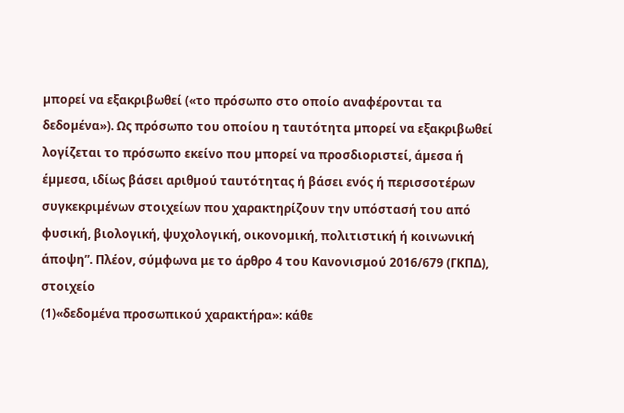µπορεί να εξακριβωθεί («το πρόσωπο στο οποίο αναφέρονται τα δεδοµένα»). Ως πρόσωπο του οποίου η ταυτότητα µπορεί να εξακριβωθεί λογίζεται το πρόσωπο εκείνο που µπορεί να προσδιοριστεί, άµεσα ή έµµεσα, ιδίως βάσει αριθµού ταυτότητας ή βάσει ενός ή περισσοτέρων συγκεκριµένων στοιχείων που χαρακτηρίζουν την υπόστασή του από φυσική, βιολογική, ψυχολογική, οικονοµική, πολιτιστική ή κοινωνική άποψη”. Πλέον, σύμφωνα με το άρθρο 4 του Κανονισμού 2016/679 (ΓΚΠΔ), στοιχείο
(1)«δεδομένα προσωπικού χαρακτήρα»: κάθε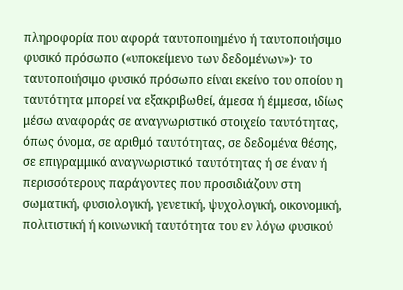πληροφορία που αφορά ταυτοποιημένο ή ταυτοποιήσιμο φυσικό πρόσωπο («υποκείμενο των δεδομένων»)· το ταυτοποιήσιμο φυσικό πρόσωπο είναι εκείνο του οποίου η ταυτότητα μπορεί να εξακριβωθεί, άμεσα ή έμμεσα, ιδίως μέσω αναφοράς σε αναγνωριστικό στοιχείο ταυτότητας, όπως όνομα, σε αριθμό ταυτότητας, σε δεδομένα θέσης, σε επιγραμμικό αναγνωριστικό ταυτότητας ή σε έναν ή περισσότερους παράγοντες που προσιδιάζουν στη σωματική, φυσιολογική, γενετική, ψυχολογική, οικονομική, πολιτιστική ή κοινωνική ταυτότητα του εν λόγω φυσικού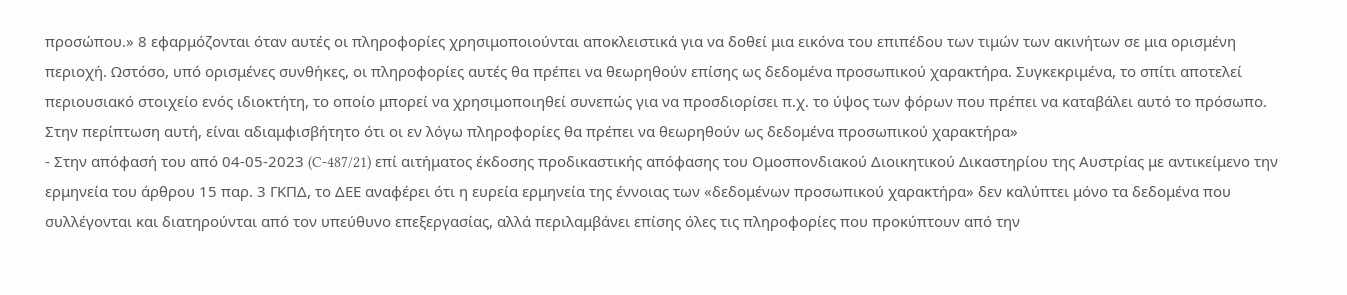προσώπου.» 8 εφαρμόζονται όταν αυτές οι πληροφορίες χρησιμοποιούνται αποκλειστικά για να δοθεί μια εικόνα του επιπέδου των τιμών των ακινήτων σε μια ορισμένη περιοχή. Ωστόσο, υπό ορισμένες συνθήκες, οι πληροφορίες αυτές θα πρέπει να θεωρηθούν επίσης ως δεδομένα προσωπικού χαρακτήρα. Συγκεκριμένα, το σπίτι αποτελεί περιουσιακό στοιχείο ενός ιδιοκτήτη, το οποίο μπορεί να χρησιμοποιηθεί συνεπώς για να προσδιορίσει π.χ. το ύψος των φόρων που πρέπει να καταβάλει αυτό το πρόσωπο. Στην περίπτωση αυτή, είναι αδιαμφισβήτητο ότι οι εν λόγω πληροφορίες θα πρέπει να θεωρηθούν ως δεδομένα προσωπικού χαρακτήρα»
- Στην απόφασή του από 04-05-2023 (C-487/21) επί αιτήματος έκδοσης προδικαστικής απόφασης του Ομοσπονδιακού Διοικητικού Δικαστηρίου της Αυστρίας με αντικείμενο την ερμηνεία του άρθρου 15 παρ. 3 ΓΚΠΔ, το ΔΕΕ αναφέρει ότι η ευρεία ερμηνεία της έννοιας των «δεδομένων προσωπικού χαρακτήρα» δεν καλύπτει μόνο τα δεδομένα που συλλέγονται και διατηρούνται από τον υπεύθυνο επεξεργασίας, αλλά περιλαμβάνει επίσης όλες τις πληροφορίες που προκύπτουν από την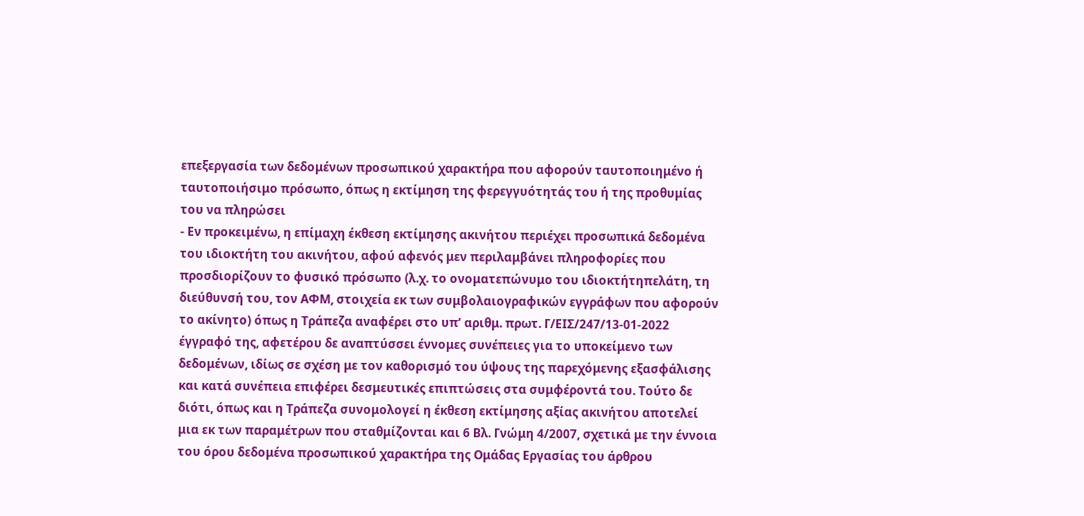επεξεργασία των δεδομένων προσωπικού χαρακτήρα που αφορούν ταυτοποιημένο ή ταυτοποιήσιμο πρόσωπο, όπως η εκτίμηση της φερεγγυότητάς του ή της προθυμίας του να πληρώσει
- Εν προκειμένω, η επίμαχη έκθεση εκτίμησης ακινήτου περιέχει προσωπικά δεδομένα του ιδιοκτήτη του ακινήτου, αφού αφενός μεν περιλαμβάνει πληροφορίες που προσδιορίζουν το φυσικό πρόσωπο (λ.χ. το ονοματεπώνυμο του ιδιοκτήτηπελάτη, τη διεύθυνσή του, τον ΑΦΜ, στοιχεία εκ των συμβολαιογραφικών εγγράφων που αφορούν το ακίνητο) όπως η Τράπεζα αναφέρει στο υπ’ αριθμ. πρωτ. Γ/ΕΙΣ/247/13-01-2022 έγγραφό της, αφετέρου δε αναπτύσσει έννομες συνέπειες για το υποκείμενο των δεδομένων, ιδίως σε σχέση με τον καθορισμό του ύψους της παρεχόμενης εξασφάλισης και κατά συνέπεια επιφέρει δεσμευτικές επιπτώσεις στα συμφέροντά του. Τούτο δε διότι, όπως και η Τράπεζα συνομολογεί η έκθεση εκτίμησης αξίας ακινήτου αποτελεί μια εκ των παραμέτρων που σταθμίζονται και 6 Βλ. Γνώμη 4/2007, σχετικά με την έννοια του όρου δεδομένα προσωπικού χαρακτήρα της Ομάδας Εργασίας του άρθρου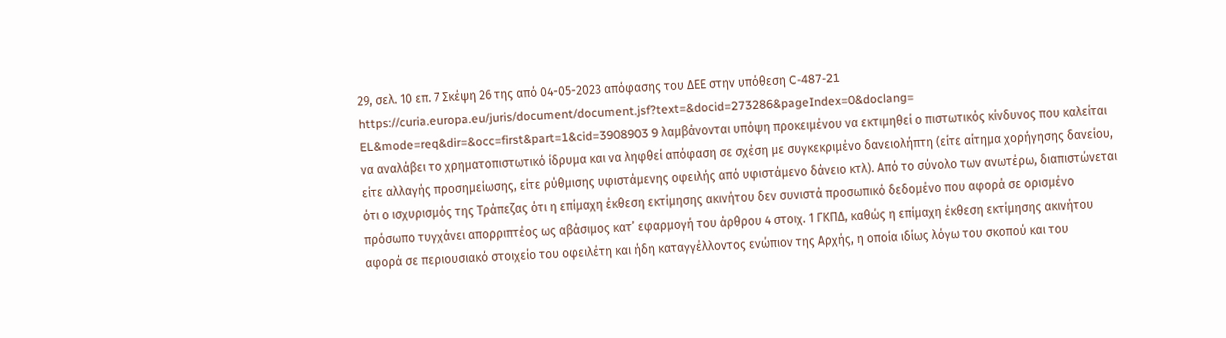29, σελ. 10 επ. 7 Σκέψη 26 της από 04-05-2023 απόφασης του ΔΕΕ στην υπόθεση C-487-21 https://curia.europa.eu/juris/document/document.jsf?text=&docid=273286&pageIndex=0&doclang= EL&mode=req&dir=&occ=first&part=1&cid=3908903 9 λαμβάνονται υπόψη προκειμένου να εκτιμηθεί ο πιστωτικός κίνδυνος που καλείται να αναλάβει το χρηματοπιστωτικό ίδρυμα και να ληφθεί απόφαση σε σχέση με συγκεκριμένο δανειολήπτη (είτε αίτημα χορήγησης δανείου, είτε αλλαγής προσημείωσης, είτε ρύθμισης υφιστάμενης οφειλής από υφιστάμενο δάνειο κτλ). Από το σύνολο των ανωτέρω, διαπιστώνεται ότι ο ισχυρισμός της Τράπεζας ότι η επίμαχη έκθεση εκτίμησης ακινήτου δεν συνιστά προσωπικό δεδομένο που αφορά σε ορισμένο πρόσωπο τυγχάνει απορριπτέος ως αβάσιμος κατ’ εφαρμογή του άρθρου 4 στοιχ. 1 ΓΚΠΔ, καθώς η επίμαχη έκθεση εκτίμησης ακινήτου αφορά σε περιουσιακό στοιχείο του οφειλέτη και ήδη καταγγέλλοντος ενώπιον της Αρχής, η οποία ιδίως λόγω του σκοπού και του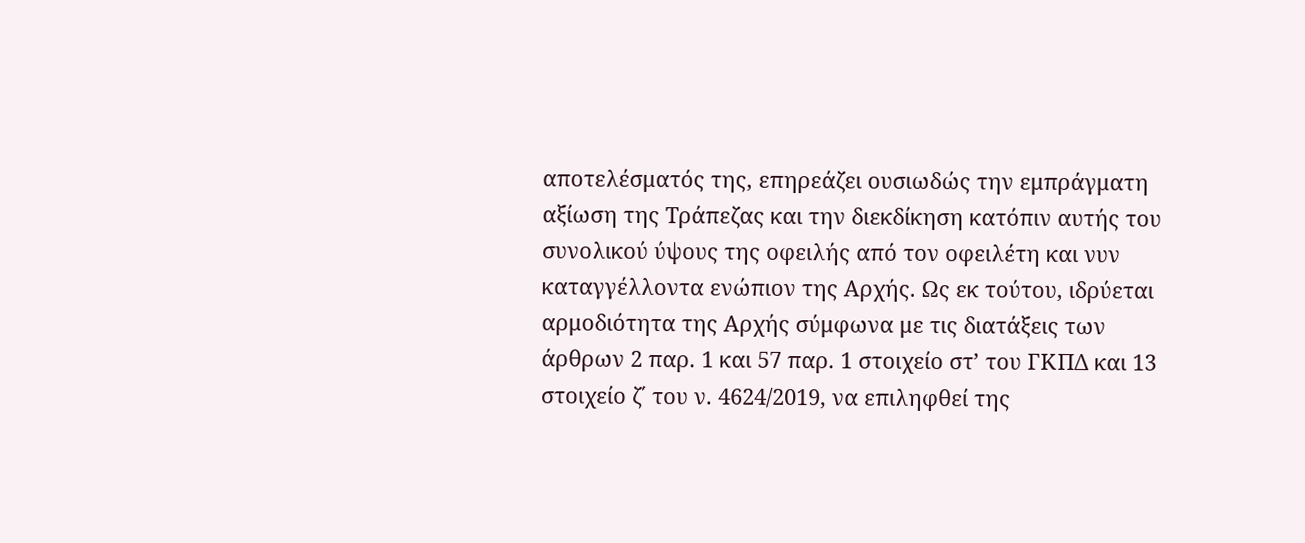αποτελέσματός της, επηρεάζει ουσιωδώς την εμπράγματη αξίωση της Τράπεζας και την διεκδίκηση κατόπιν αυτής του συνολικού ύψους της οφειλής από τον οφειλέτη και νυν καταγγέλλοντα ενώπιον της Αρχής. Ως εκ τούτου, ιδρύεται αρμοδιότητα της Αρχής σύμφωνα με τις διατάξεις των άρθρων 2 παρ. 1 και 57 παρ. 1 στοιχείο στ’ του ΓΚΠΔ και 13 στοιχείο ζ΄ του ν. 4624/2019, να επιληφθεί της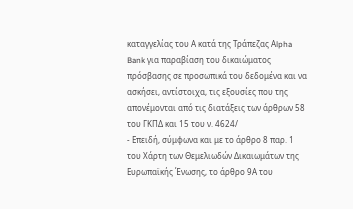καταγγελίας του Α κατά της Τράπεζας Αlpha Bank για παραβίαση του δικαιώματος πρόσβασης σε προσωπικά του δεδομένα και να ασκήσει, αντίστοιχα, τις εξουσίες που της απονέμονται από τις διατάξεις των άρθρων 58 του ΓΚΠΔ και 15 του ν. 4624/
- Επειδή, σύμφωνα και με το άρθρο 8 παρ. 1 του Χάρτη των Θεμελιωδών Δικαιωμάτων της Ευρωπαϊκής Ένωσης, το άρθρο 9Α του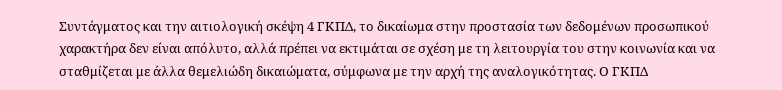Συντάγματος και την αιτιολογική σκέψη 4 ΓΚΠΔ, το δικαίωμα στην προστασία των δεδομένων προσωπικού χαρακτήρα δεν είναι απόλυτο, αλλά πρέπει να εκτιμάται σε σχέση με τη λειτουργία του στην κοινωνία και να σταθμίζεται με άλλα θεμελιώδη δικαιώματα, σύμφωνα με την αρχή της αναλογικότητας. Ο ΓΚΠΔ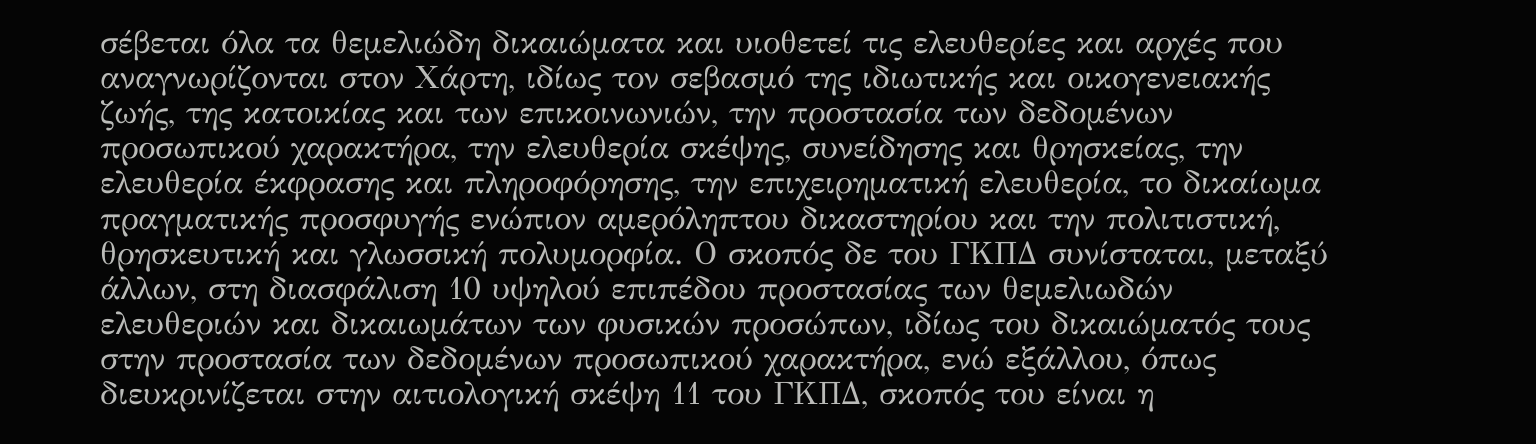σέβεται όλα τα θεμελιώδη δικαιώματα και υιοθετεί τις ελευθερίες και αρχές που αναγνωρίζονται στον Χάρτη, ιδίως τον σεβασμό της ιδιωτικής και οικογενειακής ζωής, της κατοικίας και των επικοινωνιών, την προστασία των δεδομένων προσωπικού χαρακτήρα, την ελευθερία σκέψης, συνείδησης και θρησκείας, την ελευθερία έκφρασης και πληροφόρησης, την επιχειρηματική ελευθερία, το δικαίωμα πραγματικής προσφυγής ενώπιον αμερόληπτου δικαστηρίου και την πολιτιστική, θρησκευτική και γλωσσική πολυμορφία. Ο σκοπός δε του ΓΚΠΔ συνίσταται, μεταξύ άλλων, στη διασφάλιση 10 υψηλού επιπέδου προστασίας των θεμελιωδών ελευθεριών και δικαιωμάτων των φυσικών προσώπων, ιδίως του δικαιώματός τους στην προστασία των δεδομένων προσωπικού χαρακτήρα, ενώ εξάλλου, όπως διευκρινίζεται στην αιτιολογική σκέψη 11 του ΓΚΠΔ, σκοπός του είναι η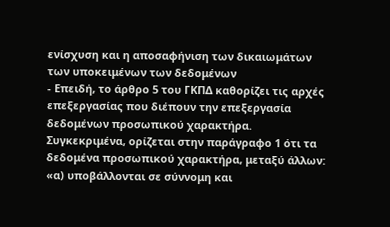ενίσχυση και η αποσαφήνιση των δικαιωμάτων των υποκειμένων των δεδομένων
- Επειδή, το άρθρο 5 του ΓΚΠΔ καθορίζει τις αρχές επεξεργασίας που διέπουν την επεξεργασία δεδομένων προσωπικού χαρακτήρα. Συγκεκριμένα, ορίζεται στην παράγραφο 1 ότι τα δεδομένα προσωπικού χαρακτήρα, μεταξύ άλλων: «α) υποβάλλονται σε σύννομη και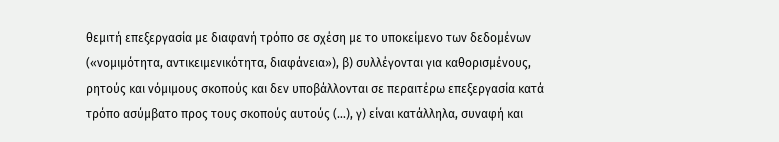θεμιτή επεξεργασία με διαφανή τρόπο σε σχέση με το υποκείμενο των δεδομένων («νομιμότητα, αντικειμενικότητα, διαφάνεια»), β) συλλέγονται για καθορισμένους, ρητούς και νόμιμους σκοπούς και δεν υποβάλλονται σε περαιτέρω επεξεργασία κατά τρόπο ασύμβατο προς τους σκοπούς αυτούς (…), γ) είναι κατάλληλα, συναφή και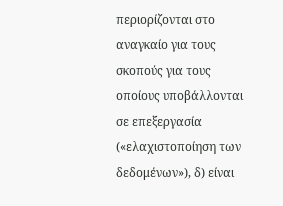περιορίζονται στο αναγκαίο για τους σκοπούς για τους οποίους υποβάλλονται σε επεξεργασία («ελαχιστοποίηση των δεδομένων»), δ) είναι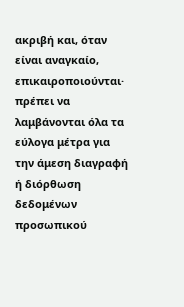ακριβή και, όταν είναι αναγκαίο, επικαιροποιούνται· πρέπει να λαμβάνονται όλα τα εύλογα μέτρα για την άμεση διαγραφή ή διόρθωση δεδομένων προσωπικού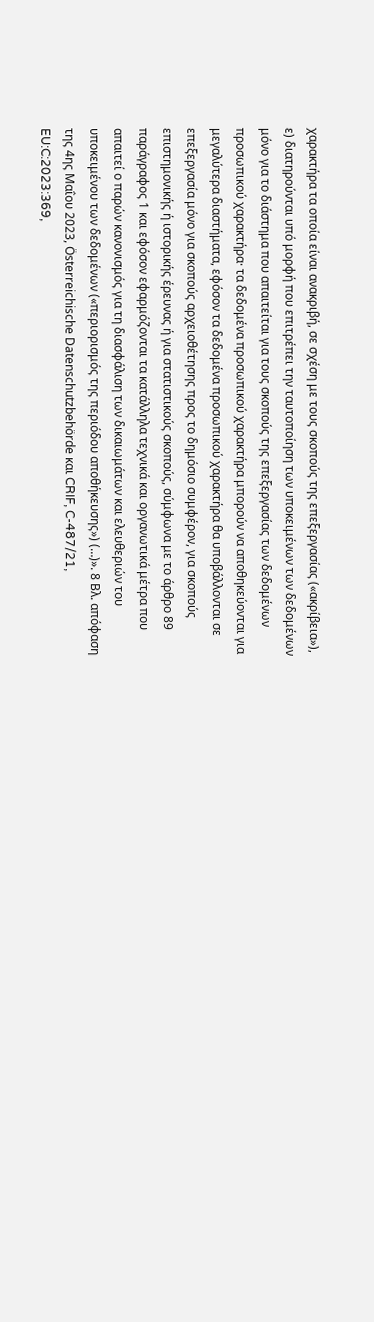χαρακτήρα τα οποία είναι ανακριβή, σε σχέση με τους σκοπούς της επεξεργασίας («ακρίβεια»), ε) διατηρούνται υπό μορφή που επιτρέπει την ταυτοποίηση των υποκειμένων των δεδομένων μόνο για το διάστημα που απαιτείται για τους σκοπούς της επεξεργασίας των δεδομένων προσωπικού χαρακτήρα· τα δεδομένα προσωπικού χαρακτήρα μπορούν να αποθηκεύονται για μεγαλύτερα διαστήματα, εφόσον τα δεδομένα προσωπικού χαρακτήρα θα υποβάλλονται σε επεξεργασία μόνο για σκοπούς αρχειοθέτησης προς το δημόσιο συμφέρον, για σκοπούς επιστημονικής ή ιστορικής έρευνας ή για στατιστικούς σκοπούς, σύμφωνα με το άρθρο 89 παράγραφος 1 και εφόσον εφαρμόζονται τα κατάλληλα τεχνικά και οργανωτικά μέτρα που απαιτεί ο παρών κανονισμός για τη διασφάλιση των δικαιωμάτων και ελευθεριών του υποκειμένου των δεδομένων («περιορισμός της περιόδου αποθήκευσης») (…)». 8 Βλ. απόφαση της 4ης Μαΐου 2023, Österreichische Datenschutzbehörde και CRIF, C-487/21, EU:C:2023:369,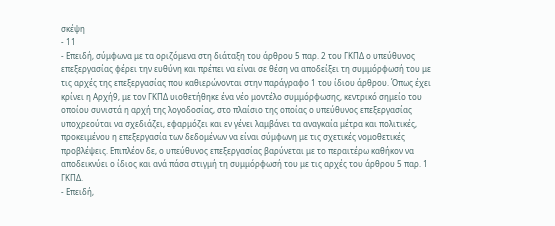σκέψη
- 11
- Επειδή, σύμφωνα με τα οριζόμενα στη διάταξη του άρθρου 5 παρ. 2 του ΓΚΠΔ ο υπεύθυνος επεξεργασίας φέρει την ευθύνη και πρέπει να είναι σε θέση να αποδείξει τη συμμόρφωσή του με τις αρχές της επεξεργασίας που καθιερώνονται στην παράγραφο 1 του ίδιου άρθρου. Όπως έχει κρίνει η Αρχή9, με τον ΓΚΠΔ υιοθετήθηκε ένα νέο μοντέλο συμμόρφωσης, κεντρικό σημείο του οποίου συνιστά η αρχή της λογοδοσίας, στο πλαίσιο της οποίας ο υπεύθυνος επεξεργασίας υποχρεούται να σχεδιάζει, εφαρμόζει και εν γένει λαμβάνει τα αναγκαία μέτρα και πολιτικές, προκειμένου η επεξεργασία των δεδομένων να είναι σύμφωνη με τις σχετικές νομοθετικές προβλέψεις. Επιπλέον δε, ο υπεύθυνος επεξεργασίας βαρύνεται με το περαιτέρω καθήκον να αποδεικνύει ο ίδιος και ανά πάσα στιγμή τη συμμόρφωσή του με τις αρχές του άρθρου 5 παρ. 1 ΓΚΠΔ.
- Επειδή,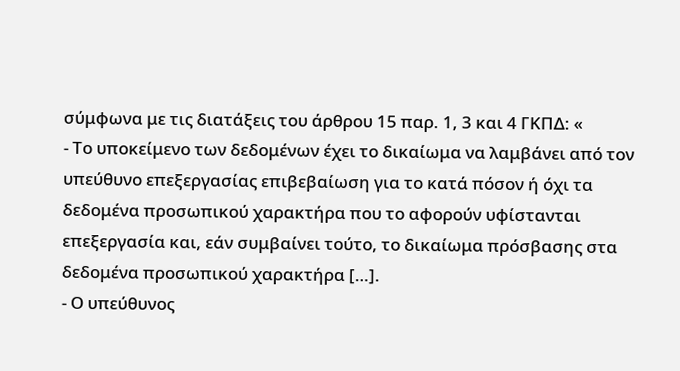σύμφωνα με τις διατάξεις του άρθρου 15 παρ. 1, 3 και 4 ΓΚΠΔ: «
- Το υποκείμενο των δεδομένων έχει το δικαίωμα να λαμβάνει από τον υπεύθυνο επεξεργασίας επιβεβαίωση για το κατά πόσον ή όχι τα δεδομένα προσωπικού χαρακτήρα που το αφορούν υφίστανται επεξεργασία και, εάν συμβαίνει τούτο, το δικαίωμα πρόσβασης στα δεδομένα προσωπικού χαρακτήρα […].
- Ο υπεύθυνος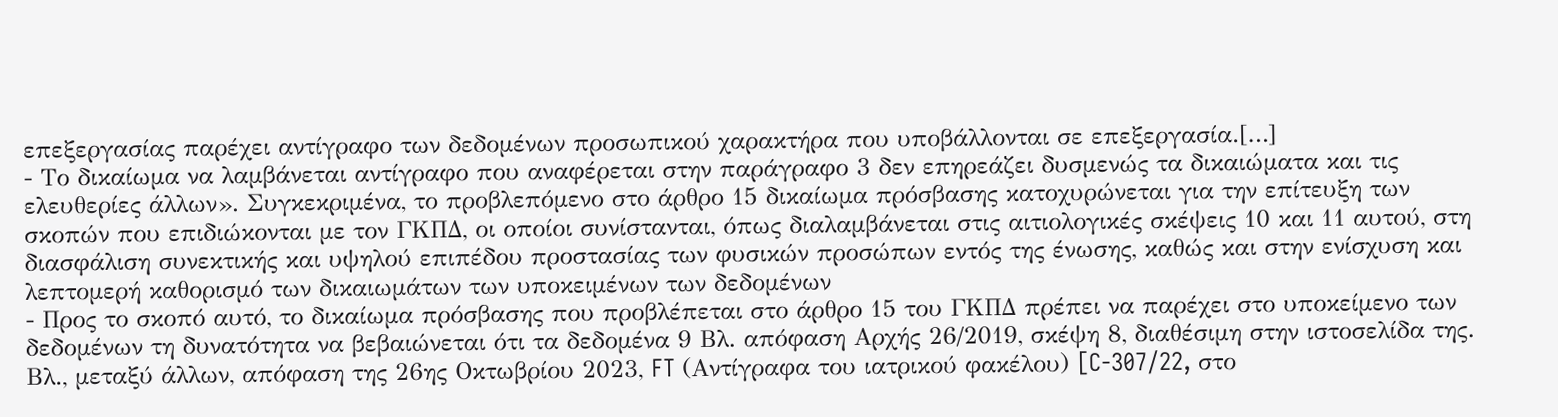επεξεργασίας παρέχει αντίγραφο των δεδομένων προσωπικού χαρακτήρα που υποβάλλονται σε επεξεργασία.[…]
- Το δικαίωμα να λαμβάνεται αντίγραφο που αναφέρεται στην παράγραφο 3 δεν επηρεάζει δυσμενώς τα δικαιώματα και τις ελευθερίες άλλων». Συγκεκριμένα, το προβλεπόμενο στο άρθρο 15 δικαίωμα πρόσβασης κατοχυρώνεται για την επίτευξη των σκοπών που επιδιώκονται με τον ΓΚΠΔ, οι οποίοι συνίστανται, όπως διαλαμβάνεται στις αιτιολογικές σκέψεις 10 και 11 αυτού, στη διασφάλιση συνεκτικής και υψηλού επιπέδου προστασίας των φυσικών προσώπων εντός της ένωσης, καθώς και στην ενίσχυση και λεπτομερή καθορισμό των δικαιωμάτων των υποκειμένων των δεδομένων
- Προς το σκοπό αυτό, το δικαίωμα πρόσβασης που προβλέπεται στο άρθρο 15 του ΓΚΠΔ πρέπει να παρέχει στο υποκείμενο των δεδομένων τη δυνατότητα να βεβαιώνεται ότι τα δεδομένα 9 Βλ. απόφαση Αρχής 26/2019, σκέψη 8, διαθέσιμη στην ιστοσελίδα της. Βλ., μεταξύ άλλων, απόφαση της 26ης Οκτωβρίου 2023, FT (Αντίγραφα του ιατρικού φακέλου) [C-307/22, στο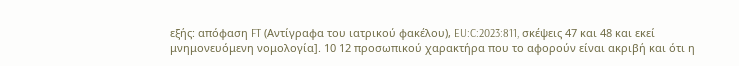εξής: απόφαση FT (Αντίγραφα του ιατρικού φακέλου), EU:C:2023:811, σκέψεις 47 και 48 και εκεί μνημονευόμενη νομολογία]. 10 12 προσωπικού χαρακτήρα που το αφορούν είναι ακριβή και ότι η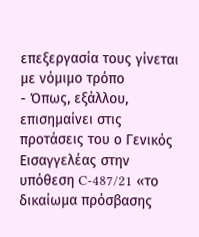επεξεργασία τους γίνεται με νόμιμο τρόπο
- Όπως, εξάλλου, επισημαίνει στις προτάσεις του ο Γενικός Εισαγγελέας στην υπόθεση C-487/21 «το δικαίωμα πρόσβασης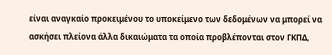είναι αναγκαίο προκειμένου το υποκείμενο των δεδομένων να μπορεί να ασκήσει πλείονα άλλα δικαιώματα τα οποία προβλέπονται στον ΓΚΠΔ,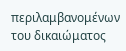περιλαμβανομένων του δικαιώματος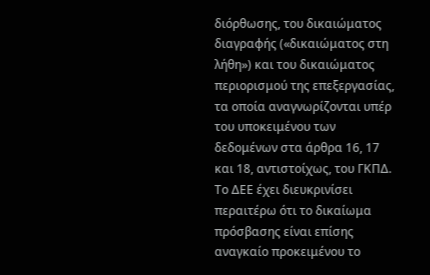διόρθωσης, του δικαιώματος διαγραφής («δικαιώματος στη λήθη») και του δικαιώματος περιορισμού της επεξεργασίας, τα οποία αναγνωρίζονται υπέρ του υποκειμένου των δεδομένων στα άρθρα 16, 17 και 18, αντιστοίχως, του ΓΚΠΔ. Το ΔΕΕ έχει διευκρινίσει περαιτέρω ότι το δικαίωμα πρόσβασης είναι επίσης αναγκαίο προκειμένου το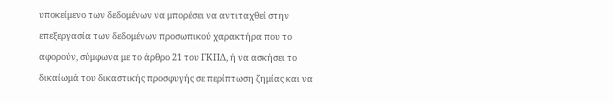υποκείμενο των δεδομένων να μπορέσει να αντιταχθεί στην επεξεργασία των δεδομένων προσωπικού χαρακτήρα που το αφορούν, σύμφωνα με το άρθρο 21 του ΓΚΠΔ, ή να ασκήσει το δικαίωμά του δικαστικής προσφυγής σε περίπτωση ζημίας και να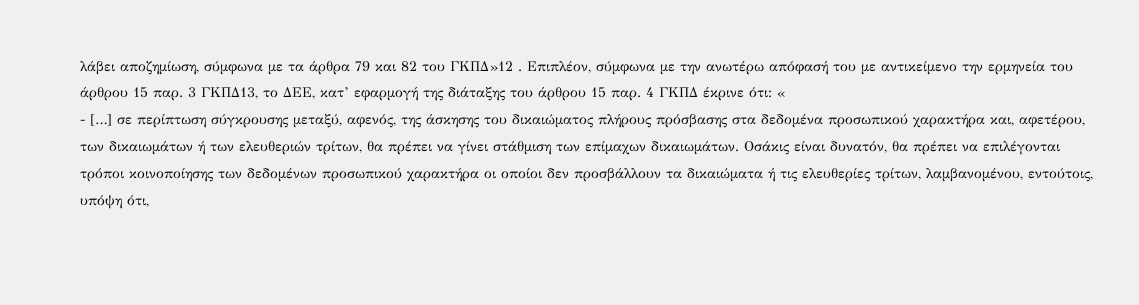λάβει αποζημίωση, σύμφωνα με τα άρθρα 79 και 82 του ΓΚΠΔ»12 . Επιπλέον, σύμφωνα με την ανωτέρω απόφασή του με αντικείμενο την ερμηνεία του άρθρου 15 παρ. 3 ΓΚΠΔ13, το ΔΕΕ, κατ’ εφαρμογή της διάταξης του άρθρου 15 παρ. 4 ΓΚΠΔ έκρινε ότι: «
- […] σε περίπτωση σύγκρουσης μεταξύ, αφενός, της άσκησης του δικαιώματος πλήρους πρόσβασης στα δεδομένα προσωπικού χαρακτήρα και, αφετέρου, των δικαιωμάτων ή των ελευθεριών τρίτων, θα πρέπει να γίνει στάθμιση των επίμαχων δικαιωμάτων. Οσάκις είναι δυνατόν, θα πρέπει να επιλέγονται τρόποι κοινοποίησης των δεδομένων προσωπικού χαρακτήρα οι οποίοι δεν προσβάλλουν τα δικαιώματα ή τις ελευθερίες τρίτων, λαμβανομένου, εντούτοις, υπόψη ότι,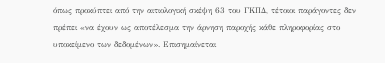όπως προκύπτει από την αιτιολογική σκέψη 63 του ΓΚΠΔ, τέτοιοι παράγοντες δεν πρέπει «να έχουν ως αποτέλεσμα την άρνηση παροχής κάθε πληροφορίας στο υποκείμενο των δεδομένων». Επισημαίνεται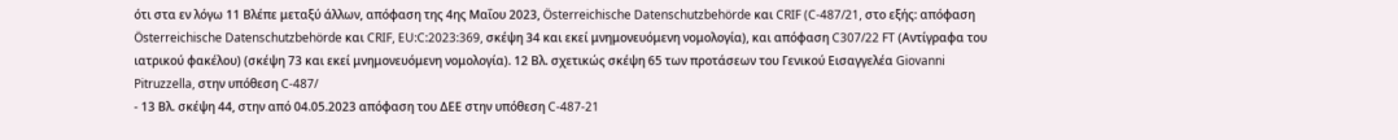ότι στα εν λόγω 11 Βλέπε μεταξύ άλλων, απόφαση της 4ης Μαΐου 2023, Österreichische Datenschutzbehörde και CRIF (C-487/21, στο εξής: απόφαση Österreichische Datenschutzbehörde και CRIF, EU:C:2023:369, σκέψη 34 και εκεί μνημονευόμενη νομολογία), και απόφαση C307/22 FT (Αντίγραφα του ιατρικού φακέλου) (σκέψη 73 και εκεί μνημονευόμενη νομολογία). 12 Βλ. σχετικώς σκέψη 65 των προτάσεων του Γενικού Εισαγγελέα Giovanni Pitruzzella, στην υπόθεση C-487/
- 13 Βλ. σκέψη 44, στην από 04.05.2023 απόφαση του ΔΕΕ στην υπόθεση C-487-21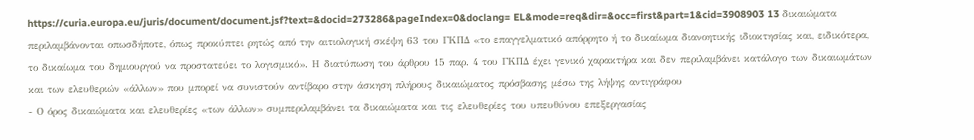https://curia.europa.eu/juris/document/document.jsf?text=&docid=273286&pageIndex=0&doclang= EL&mode=req&dir=&occ=first&part=1&cid=3908903 13 δικαιώματα περιλαμβάνονται οπωσδήποτε, όπως προκύπτει ρητώς από την αιτιολογική σκέψη 63 του ΓΚΠΔ «το επαγγελματικό απόρρητο ή το δικαίωμα διανοητικής ιδιοκτησίας και, ειδικότερα, το δικαίωμα του δημιουργού να προστατεύει το λογισμικό». Η διατύπωση του άρθρου 15 παρ. 4 του ΓΚΠΔ έχει γενικό χαρακτήρα και δεν περιλαμβάνει κατάλογο των δικαιωμάτων και των ελευθεριών «άλλων» που μπορεί να συνιστούν αντίβαρο στην άσκηση πλήρους δικαιώματος πρόσβασης μέσω της λήψης αντιγράφου
- Ο όρος δικαιώματα και ελευθερίες «των άλλων» συμπεριλαμβάνει τα δικαιώματα και τις ελευθερίες του υπευθύνου επεξεργασίας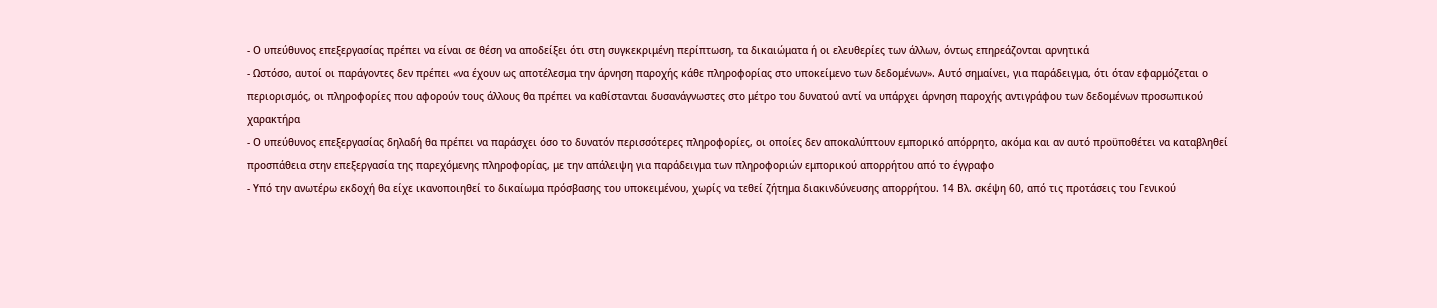- Ο υπεύθυνος επεξεργασίας πρέπει να είναι σε θέση να αποδείξει ότι στη συγκεκριμένη περίπτωση, τα δικαιώματα ή οι ελευθερίες των άλλων, όντως επηρεάζονται αρνητικά
- Ωστόσο, αυτοί οι παράγοντες δεν πρέπει «να έχουν ως αποτέλεσμα την άρνηση παροχής κάθε πληροφορίας στο υποκείμενο των δεδομένων». Αυτό σημαίνει, για παράδειγμα, ότι όταν εφαρμόζεται ο περιορισμός, οι πληροφορίες που αφορούν τους άλλους θα πρέπει να καθίστανται δυσανάγνωστες στο μέτρο του δυνατού αντί να υπάρχει άρνηση παροχής αντιγράφου των δεδομένων προσωπικού χαρακτήρα
- Ο υπεύθυνος επεξεργασίας δηλαδή θα πρέπει να παράσχει όσο το δυνατόν περισσότερες πληροφορίες, οι οποίες δεν αποκαλύπτουν εμπορικό απόρρητο, ακόμα και αν αυτό προϋποθέτει να καταβληθεί προσπάθεια στην επεξεργασία της παρεχόμενης πληροφορίας, με την απάλειψη για παράδειγμα των πληροφοριών εμπορικού απορρήτου από το έγγραφο
- Υπό την ανωτέρω εκδοχή θα είχε ικανοποιηθεί το δικαίωμα πρόσβασης του υποκειμένου, χωρίς να τεθεί ζήτημα διακινδύνευσης απορρήτου. 14 Βλ. σκέψη 60, από τις προτάσεις του Γενικού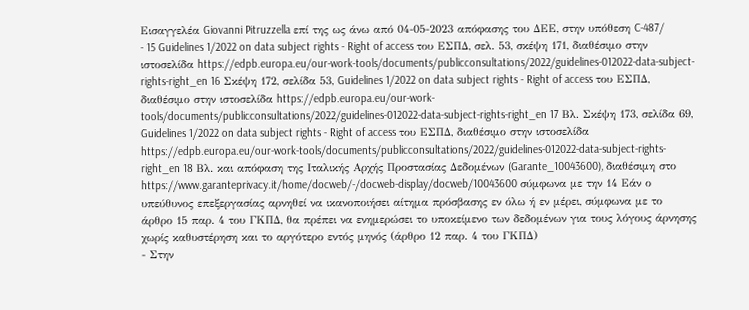Εισαγγελέα Giovanni Pitruzzella επί της ως άνω από 04-05-2023 απόφασης του ΔΕΕ, στην υπόθεση C-487/
- 15 Guidelines 1/2022 on data subject rights - Right of access του ΕΣΠΔ, σελ. 53, σκέψη 171, διαθέσιμο στην ιστοσελίδα https://edpb.europa.eu/our-work-tools/documents/publicconsultations/2022/guidelines-012022-data-subject-rights-right_en 16 Σκέψη 172, σελίδα 53, Guidelines 1/2022 on data subject rights - Right of access του ΕΣΠΔ, διαθέσιμο στην ιστοσελίδα https://edpb.europa.eu/our-work-tools/documents/publicconsultations/2022/guidelines-012022-data-subject-rights-right_en 17 Βλ. Σκέψη 173, σελίδα 69, Guidelines 1/2022 on data subject rights - Right of access του ΕΣΠΔ, διαθέσιμο στην ιστοσελίδα https://edpb.europa.eu/our-work-tools/documents/publicconsultations/2022/guidelines-012022-data-subject-rights-right_en 18 Βλ. και απόφαση της Ιταλικής Αρχής Προστασίας Δεδομένων (Garante_10043600), διαθέσιμη στο https://www.garanteprivacy.it/home/docweb/-/docweb-display/docweb/10043600 σύμφωνα με την 14 Εάν ο υπεύθυνος επεξεργασίας αρνηθεί να ικανοποιήσει αίτημα πρόσβασης εν όλω ή εν μέρει, σύμφωνα με το άρθρο 15 παρ. 4 του ΓΚΠΔ, θα πρέπει να ενημερώσει το υποκείμενο των δεδομένων για τους λόγους άρνησης χωρίς καθυστέρηση και το αργότερο εντός μηνός (άρθρο 12 παρ. 4 του ΓΚΠΔ)
- Στην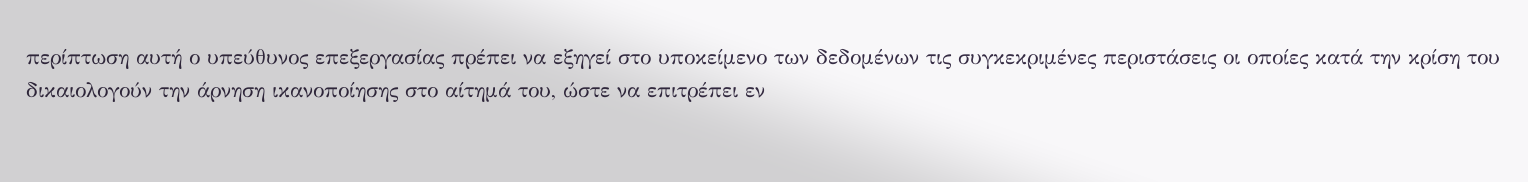περίπτωση αυτή ο υπεύθυνος επεξεργασίας πρέπει να εξηγεί στο υποκείμενο των δεδομένων τις συγκεκριμένες περιστάσεις οι οποίες κατά την κρίση του δικαιολογούν την άρνηση ικανοποίησης στο αίτημά του, ώστε να επιτρέπει εν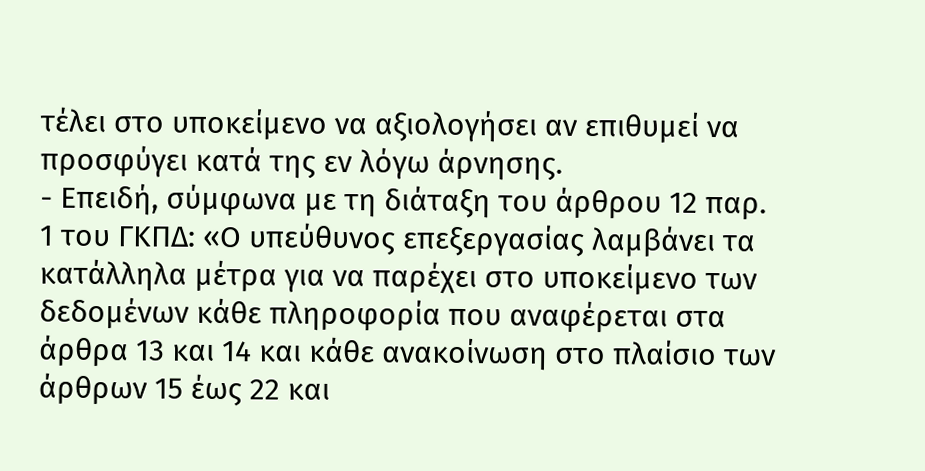τέλει στο υποκείμενο να αξιολογήσει αν επιθυμεί να προσφύγει κατά της εν λόγω άρνησης.
- Επειδή, σύμφωνα με τη διάταξη του άρθρου 12 παρ. 1 του ΓΚΠΔ: «Ο υπεύθυνος επεξεργασίας λαμβάνει τα κατάλληλα μέτρα για να παρέχει στο υποκείμενο των δεδομένων κάθε πληροφορία που αναφέρεται στα άρθρα 13 και 14 και κάθε ανακοίνωση στο πλαίσιο των άρθρων 15 έως 22 και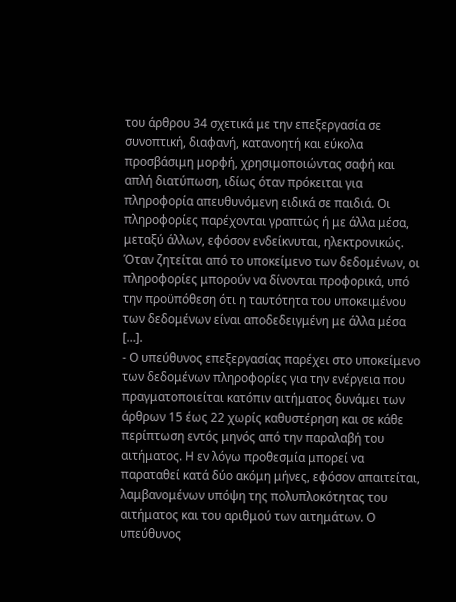του άρθρου 34 σχετικά με την επεξεργασία σε συνοπτική, διαφανή, κατανοητή και εύκολα προσβάσιμη μορφή, χρησιμοποιώντας σαφή και απλή διατύπωση, ιδίως όταν πρόκειται για πληροφορία απευθυνόμενη ειδικά σε παιδιά. Οι πληροφορίες παρέχονται γραπτώς ή με άλλα μέσα, μεταξύ άλλων, εφόσον ενδείκνυται, ηλεκτρονικώς. Όταν ζητείται από το υποκείμενο των δεδομένων, οι πληροφορίες μπορούν να δίνονται προφορικά, υπό την προϋπόθεση ότι η ταυτότητα του υποκειμένου των δεδομένων είναι αποδεδειγμένη με άλλα μέσα […].
- Ο υπεύθυνος επεξεργασίας παρέχει στο υποκείμενο των δεδομένων πληροφορίες για την ενέργεια που πραγματοποιείται κατόπιν αιτήματος δυνάμει των άρθρων 15 έως 22 χωρίς καθυστέρηση και σε κάθε περίπτωση εντός μηνός από την παραλαβή του αιτήματος. Η εν λόγω προθεσμία μπορεί να παραταθεί κατά δύο ακόμη μήνες, εφόσον απαιτείται, λαμβανομένων υπόψη της πολυπλοκότητας του αιτήματος και του αριθμού των αιτημάτων. Ο υπεύθυνος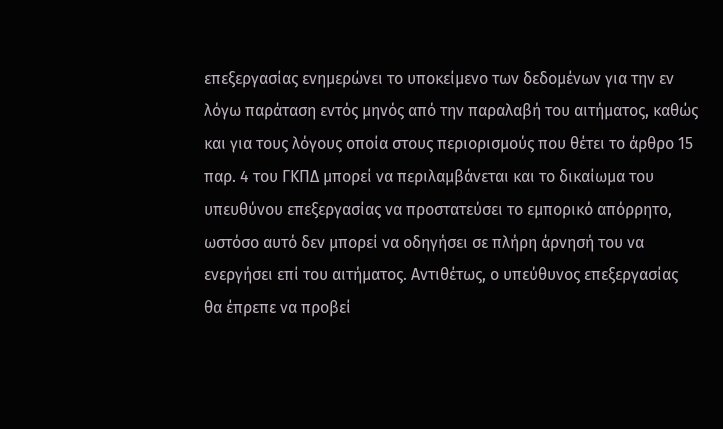επεξεργασίας ενημερώνει το υποκείμενο των δεδομένων για την εν λόγω παράταση εντός μηνός από την παραλαβή του αιτήματος, καθώς και για τους λόγους οποία στους περιορισμούς που θέτει το άρθρο 15 παρ. 4 του ΓΚΠΔ μπορεί να περιλαμβάνεται και το δικαίωμα του υπευθύνου επεξεργασίας να προστατεύσει το εμπορικό απόρρητο, ωστόσο αυτό δεν μπορεί να οδηγήσει σε πλήρη άρνησή του να ενεργήσει επί του αιτήματος. Αντιθέτως, ο υπεύθυνος επεξεργασίας θα έπρεπε να προβεί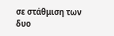σε στάθμιση των δυο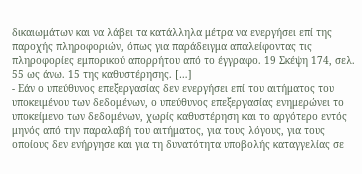δικαιωμάτων και να λάβει τα κατάλληλα μέτρα να ενεργήσει επί της παροχής πληροφοριών, όπως για παράδειγμα απαλείφοντας τις πληροφορίες εμπορικού απορρήτου από το έγγραφο. 19 Σκέψη 174, σελ. 55 ως άνω. 15 της καθυστέρησης. […]
- Εάν ο υπεύθυνος επεξεργασίας δεν ενεργήσει επί του αιτήματος του υποκειμένου των δεδομένων, ο υπεύθυνος επεξεργασίας ενημερώνει το υποκείμενο των δεδομένων, χωρίς καθυστέρηση και το αργότερο εντός μηνός από την παραλαβή του αιτήματος, για τους λόγους, για τους οποίους δεν ενήργησε και για τη δυνατότητα υποβολής καταγγελίας σε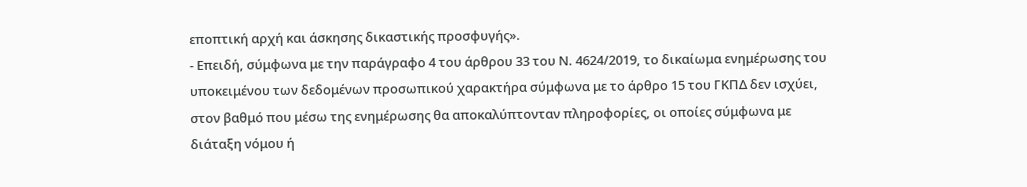εποπτική αρχή και άσκησης δικαστικής προσφυγής».
- Επειδή, σύμφωνα με την παράγραφο 4 του άρθρου 33 του Ν. 4624/2019, το δικαίωμα ενημέρωσης του υποκειμένου των δεδομένων προσωπικού χαρακτήρα σύμφωνα με το άρθρο 15 του ΓΚΠΔ δεν ισχύει, στον βαθμό που μέσω της ενημέρωσης θα αποκαλύπτονταν πληροφορίες, οι οποίες σύμφωνα με διάταξη νόμου ή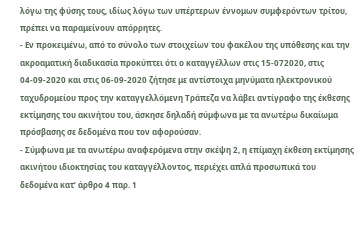λόγω της φύσης τους, ιδίως λόγω των υπέρτερων έννομων συμφερόντων τρίτου, πρέπει να παραμείνουν απόρρητες.
- Εν προκειμένω, από το σύνολο των στοιχείων του φακέλου της υπόθεσης και την ακροαματική διαδικασία προκύπτει ότι ο καταγγέλλων στις 15-072020, στις 04-09-2020 και στις 06-09-2020 ζήτησε με αντίστοιχα μηνύματα ηλεκτρονικού ταχυδρομείου προς την καταγγελλόμενη Τράπεζα να λάβει αντίγραφο της έκθεσης εκτίμησης του ακινήτου του, άσκησε δηλαδή σύμφωνα με τα ανωτέρω δικαίωμα πρόσβασης σε δεδομένα που τον αφορούσαν.
- Σύμφωνα με τα ανωτέρω αναφερόμενα στην σκέψη 2, η επίμαχη έκθεση εκτίμησης ακινήτου ιδιοκτησίας του καταγγέλλοντος, περιέχει απλά προσωπικά του δεδομένα κατ’ άρθρο 4 παρ. 1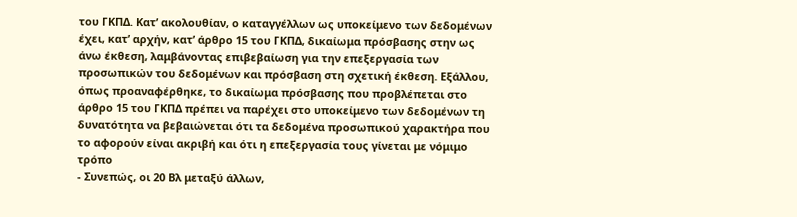του ΓΚΠΔ. Κατ’ ακολουθίαν, ο καταγγέλλων ως υποκείμενο των δεδομένων έχει, κατ’ αρχήν, κατ’ άρθρο 15 του ΓΚΠΔ, δικαίωμα πρόσβασης στην ως άνω έκθεση, λαμβάνοντας επιβεβαίωση για την επεξεργασία των προσωπικών του δεδομένων και πρόσβαση στη σχετική έκθεση. Εξάλλου, όπως προαναφέρθηκε, το δικαίωμα πρόσβασης που προβλέπεται στο άρθρο 15 του ΓΚΠΔ πρέπει να παρέχει στο υποκείμενο των δεδομένων τη δυνατότητα να βεβαιώνεται ότι τα δεδομένα προσωπικού χαρακτήρα που το αφορούν είναι ακριβή και ότι η επεξεργασία τους γίνεται με νόμιμο τρόπο
- Συνεπώς, οι 20 Βλ μεταξύ άλλων,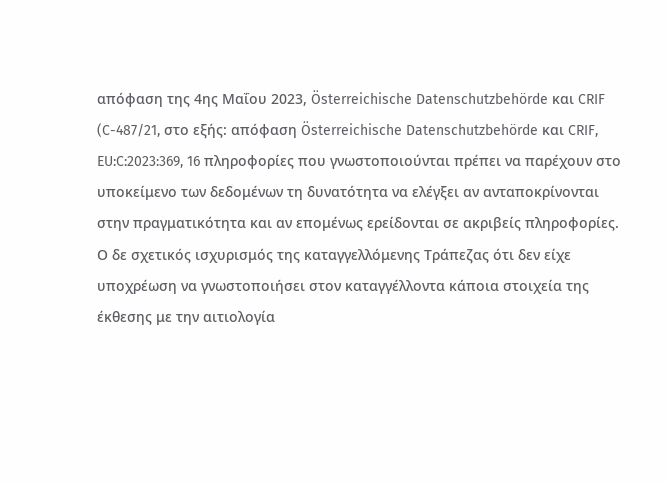απόφαση της 4ης Μαΐου 2023, Österreichische Datenschutzbehörde και CRIF (C-487/21, στο εξής: απόφαση Österreichische Datenschutzbehörde και CRIF, EU:C:2023:369, 16 πληροφορίες που γνωστοποιούνται πρέπει να παρέχουν στο υποκείμενο των δεδομένων τη δυνατότητα να ελέγξει αν ανταποκρίνονται στην πραγματικότητα και αν επομένως ερείδονται σε ακριβείς πληροφορίες. Ο δε σχετικός ισχυρισμός της καταγγελλόμενης Τράπεζας ότι δεν είχε υποχρέωση να γνωστοποιήσει στον καταγγέλλοντα κάποια στοιχεία της έκθεσης με την αιτιολογία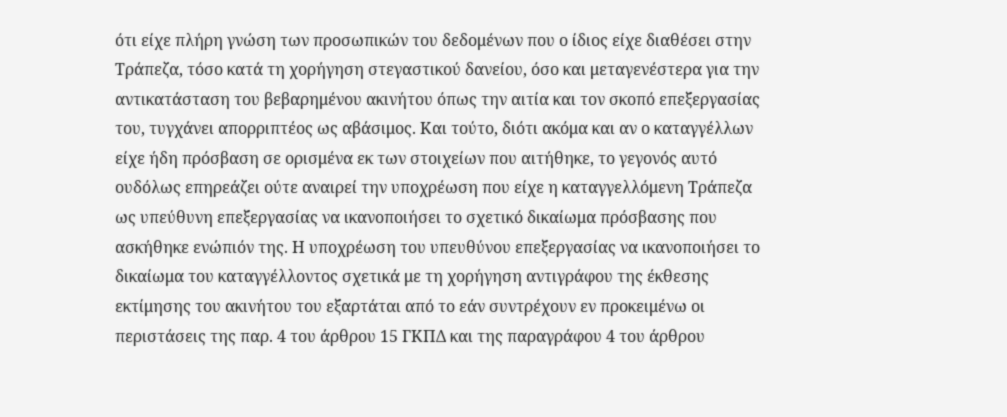ότι είχε πλήρη γνώση των προσωπικών του δεδομένων που ο ίδιος είχε διαθέσει στην Τράπεζα, τόσο κατά τη χορήγηση στεγαστικού δανείου, όσο και μεταγενέστερα για την αντικατάσταση του βεβαρημένου ακινήτου όπως την αιτία και τον σκοπό επεξεργασίας του, τυγχάνει απορριπτέος ως αβάσιμος. Και τούτο, διότι ακόμα και αν ο καταγγέλλων είχε ήδη πρόσβαση σε ορισμένα εκ των στοιχείων που αιτήθηκε, το γεγονός αυτό ουδόλως επηρεάζει ούτε αναιρεί την υποχρέωση που είχε η καταγγελλόμενη Τράπεζα ως υπεύθυνη επεξεργασίας να ικανοποιήσει το σχετικό δικαίωμα πρόσβασης που ασκήθηκε ενώπιόν της. Η υποχρέωση του υπευθύνου επεξεργασίας να ικανοποιήσει το δικαίωμα του καταγγέλλοντος σχετικά με τη χορήγηση αντιγράφου της έκθεσης εκτίμησης του ακινήτου του εξαρτάται από το εάν συντρέχουν εν προκειμένω οι περιστάσεις της παρ. 4 του άρθρου 15 ΓΚΠΔ και της παραγράφου 4 του άρθρου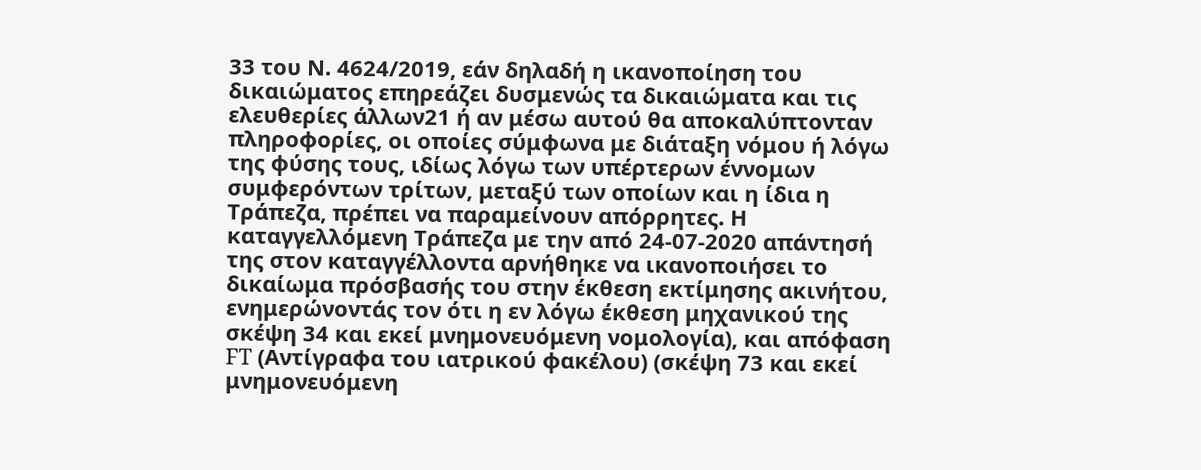33 του Ν. 4624/2019, εάν δηλαδή η ικανοποίηση του δικαιώματος επηρεάζει δυσμενώς τα δικαιώματα και τις ελευθερίες άλλων21 ή αν μέσω αυτού θα αποκαλύπτονταν πληροφορίες, οι οποίες σύμφωνα με διάταξη νόμου ή λόγω της φύσης τους, ιδίως λόγω των υπέρτερων έννομων συμφερόντων τρίτων, μεταξύ των οποίων και η ίδια η Τράπεζα, πρέπει να παραμείνουν απόρρητες. Η καταγγελλόμενη Τράπεζα με την από 24-07-2020 απάντησή της στον καταγγέλλοντα αρνήθηκε να ικανοποιήσει το δικαίωμα πρόσβασής του στην έκθεση εκτίμησης ακινήτου, ενημερώνοντάς τον ότι η εν λόγω έκθεση μηχανικού της σκέψη 34 και εκεί μνημονευόμενη νομολογία), και απόφαση FT (Αντίγραφα του ιατρικού φακέλου) (σκέψη 73 και εκεί μνημονευόμενη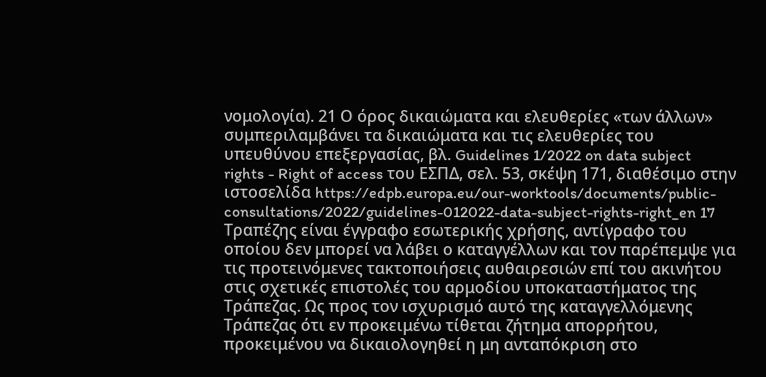νομολογία). 21 Ο όρος δικαιώματα και ελευθερίες «των άλλων» συμπεριλαμβάνει τα δικαιώματα και τις ελευθερίες του υπευθύνου επεξεργασίας, βλ. Guidelines 1/2022 on data subject rights - Right of access του ΕΣΠΔ, σελ. 53, σκέψη 171, διαθέσιμο στην ιστοσελίδα https://edpb.europa.eu/our-worktools/documents/public- consultations/2022/guidelines-012022-data-subject-rights-right_en 17 Τραπέζης είναι έγγραφο εσωτερικής χρήσης, αντίγραφο του οποίου δεν μπορεί να λάβει ο καταγγέλλων και τον παρέπεμψε για τις προτεινόμενες τακτοποιήσεις αυθαιρεσιών επί του ακινήτου στις σχετικές επιστολές του αρμοδίου υποκαταστήματος της Τράπεζας. Ως προς τον ισχυρισμό αυτό της καταγγελλόμενης Τράπεζας ότι εν προκειμένω τίθεται ζήτημα απορρήτου, προκειμένου να δικαιολογηθεί η μη ανταπόκριση στο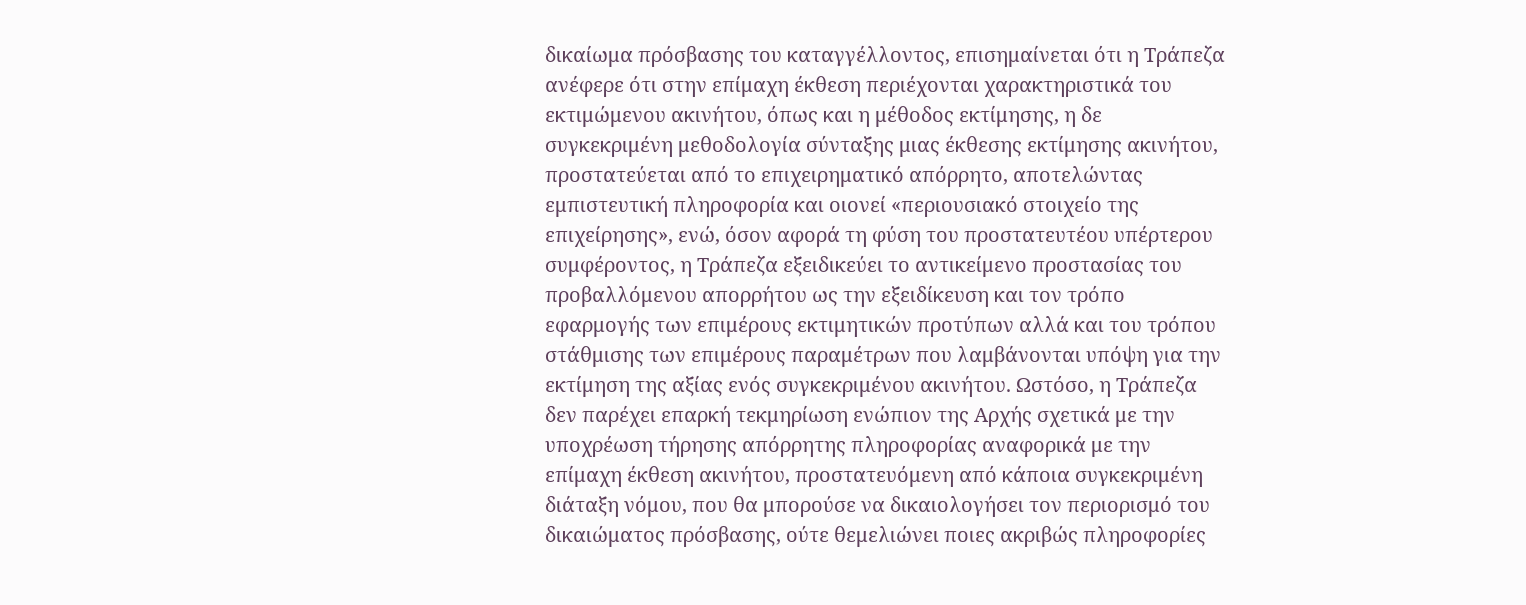δικαίωμα πρόσβασης του καταγγέλλοντος, επισημαίνεται ότι η Τράπεζα ανέφερε ότι στην επίμαχη έκθεση περιέχονται χαρακτηριστικά του εκτιμώμενου ακινήτου, όπως και η μέθοδος εκτίμησης, η δε συγκεκριμένη μεθοδολογία σύνταξης μιας έκθεσης εκτίμησης ακινήτου, προστατεύεται από το επιχειρηματικό απόρρητο, αποτελώντας εμπιστευτική πληροφορία και οιονεί «περιουσιακό στοιχείο της επιχείρησης», ενώ, όσον αφορά τη φύση του προστατευτέου υπέρτερου συμφέροντος, η Τράπεζα εξειδικεύει το αντικείμενο προστασίας του προβαλλόμενου απορρήτου ως την εξειδίκευση και τον τρόπο εφαρμογής των επιμέρους εκτιμητικών προτύπων αλλά και του τρόπου στάθμισης των επιμέρους παραμέτρων που λαμβάνονται υπόψη για την εκτίμηση της αξίας ενός συγκεκριμένου ακινήτου. Ωστόσο, η Τράπεζα δεν παρέχει επαρκή τεκμηρίωση ενώπιον της Αρχής σχετικά με την υποχρέωση τήρησης απόρρητης πληροφορίας αναφορικά με την επίμαχη έκθεση ακινήτου, προστατευόμενη από κάποια συγκεκριμένη διάταξη νόμου, που θα μπορούσε να δικαιολογήσει τον περιορισμό του δικαιώματος πρόσβασης, ούτε θεμελιώνει ποιες ακριβώς πληροφορίες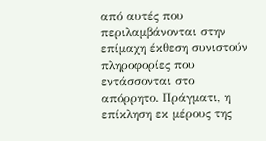από αυτές που περιλαμβάνονται στην επίμαχη έκθεση συνιστούν πληροφορίες που εντάσσονται στο απόρρητο. Πράγματι, η επίκληση εκ μέρους της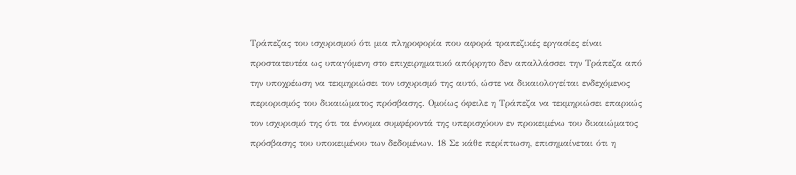Τράπεζας του ισχυρισμού ότι μια πληροφορία που αφορά τραπεζικές εργασίες είναι προστατευτέα ως υπαγόμενη στο επιχειρηματικό απόρρητο δεν απαλλάσσει την Τράπεζα από την υποχρέωση να τεκμηριώσει τον ισχυρισμό της αυτό, ώστε να δικαιολογείται ενδεχόμενος περιορισμός του δικαιώματος πρόσβασης. Ομοίως όφειλε η Τράπεζα να τεκμηριώσει επαρκώς τον ισχυρισμό της ότι τα έννομα συμφέροντά της υπερισχύουν εν προκειμένω του δικαιώματος πρόσβασης του υποκειμένου των δεδομένων. 18 Σε κάθε περίπτωση, επισημαίνεται ότι η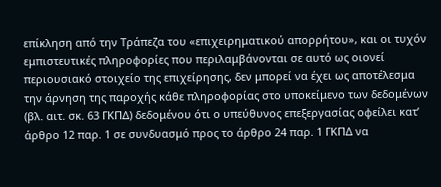επίκληση από την Τράπεζα του «επιχειρηματικού απορρήτου», και οι τυχόν εμπιστευτικές πληροφορίες που περιλαμβάνονται σε αυτό ως οιονεί περιουσιακό στοιχείο της επιχείρησης, δεν μπορεί να έχει ως αποτέλεσμα την άρνηση της παροχής κάθε πληροφορίας στο υποκείμενο των δεδομένων (βλ. αιτ. σκ. 63 ΓΚΠΔ) δεδομένου ότι ο υπεύθυνος επεξεργασίας οφείλει κατ’ άρθρο 12 παρ. 1 σε συνδυασμό προς το άρθρο 24 παρ. 1 ΓΚΠΔ να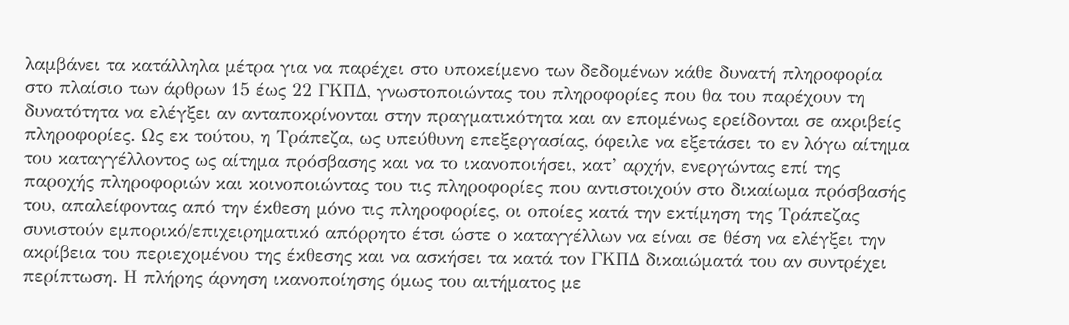λαμβάνει τα κατάλληλα μέτρα για να παρέχει στο υποκείμενο των δεδομένων κάθε δυνατή πληροφορία στο πλαίσιο των άρθρων 15 έως 22 ΓΚΠΔ, γνωστοποιώντας του πληροφορίες που θα του παρέχουν τη δυνατότητα να ελέγξει αν ανταποκρίνονται στην πραγματικότητα και αν επομένως ερείδονται σε ακριβείς πληροφορίες. Ως εκ τούτου, η Τράπεζα, ως υπεύθυνη επεξεργασίας, όφειλε να εξετάσει το εν λόγω αίτημα του καταγγέλλοντος ως αίτημα πρόσβασης και να το ικανοποιήσει, κατ’ αρχήν, ενεργώντας επί της παροχής πληροφοριών και κοινοποιώντας του τις πληροφορίες που αντιστοιχούν στο δικαίωμα πρόσβασής του, απαλείφοντας από την έκθεση μόνο τις πληροφορίες, οι οποίες κατά την εκτίμηση της Τράπεζας συνιστούν εμπορικό/επιχειρηματικό απόρρητο έτσι ώστε ο καταγγέλλων να είναι σε θέση να ελέγξει την ακρίβεια του περιεχομένου της έκθεσης και να ασκήσει τα κατά τον ΓΚΠΔ δικαιώματά του αν συντρέχει περίπτωση. Η πλήρης άρνηση ικανοποίησης όμως του αιτήματος με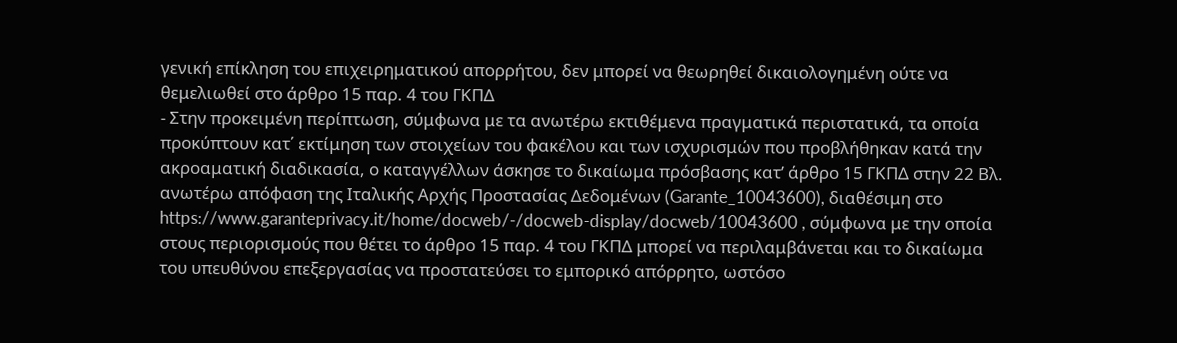γενική επίκληση του επιχειρηματικού απορρήτου, δεν μπορεί να θεωρηθεί δικαιολογημένη ούτε να θεμελιωθεί στο άρθρο 15 παρ. 4 του ΓΚΠΔ
- Στην προκειμένη περίπτωση, σύμφωνα με τα ανωτέρω εκτιθέμενα πραγματικά περιστατικά, τα οποία προκύπτουν κατ΄ εκτίμηση των στοιχείων του φακέλου και των ισχυρισμών που προβλήθηκαν κατά την ακροαματική διαδικασία, ο καταγγέλλων άσκησε το δικαίωμα πρόσβασης κατ’ άρθρο 15 ΓΚΠΔ στην 22 Βλ. ανωτέρω απόφαση της Ιταλικής Αρχής Προστασίας Δεδομένων (Garante_10043600), διαθέσιμη στο https://www.garanteprivacy.it/home/docweb/-/docweb-display/docweb/10043600 , σύμφωνα με την οποία στους περιορισμούς που θέτει το άρθρο 15 παρ. 4 του ΓΚΠΔ μπορεί να περιλαμβάνεται και το δικαίωμα του υπευθύνου επεξεργασίας να προστατεύσει το εμπορικό απόρρητο, ωστόσο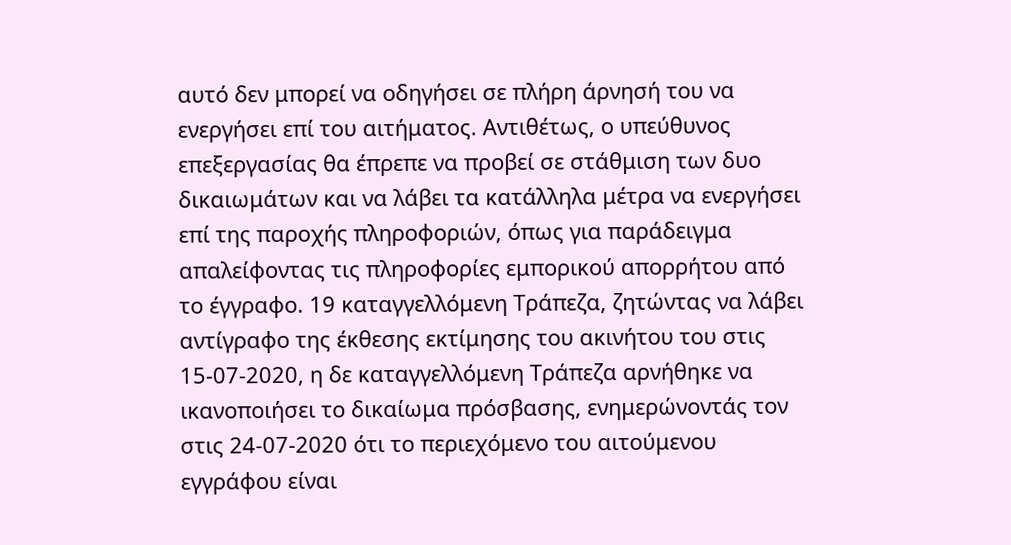αυτό δεν μπορεί να οδηγήσει σε πλήρη άρνησή του να ενεργήσει επί του αιτήματος. Αντιθέτως, ο υπεύθυνος επεξεργασίας θα έπρεπε να προβεί σε στάθμιση των δυο δικαιωμάτων και να λάβει τα κατάλληλα μέτρα να ενεργήσει επί της παροχής πληροφοριών, όπως για παράδειγμα απαλείφοντας τις πληροφορίες εμπορικού απορρήτου από το έγγραφο. 19 καταγγελλόμενη Τράπεζα, ζητώντας να λάβει αντίγραφο της έκθεσης εκτίμησης του ακινήτου του στις 15-07-2020, η δε καταγγελλόμενη Τράπεζα αρνήθηκε να ικανοποιήσει το δικαίωμα πρόσβασης, ενημερώνοντάς τον στις 24-07-2020 ότι το περιεχόμενο του αιτούμενου εγγράφου είναι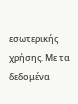εσωτερικής χρήσης. Με τα δεδομένα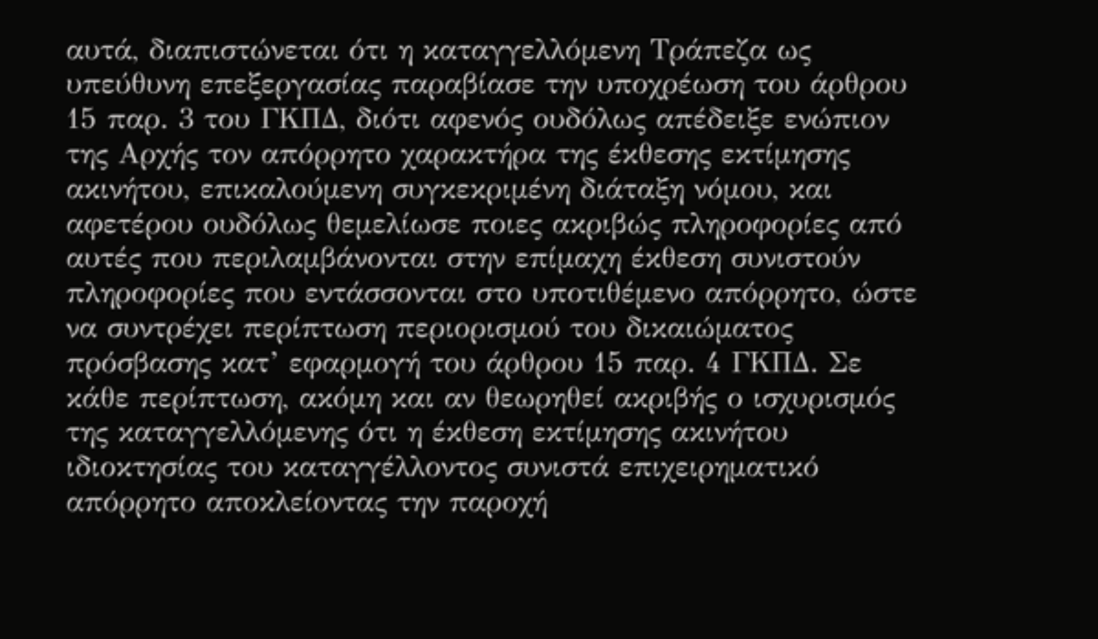αυτά, διαπιστώνεται ότι η καταγγελλόμενη Τράπεζα ως υπεύθυνη επεξεργασίας παραβίασε την υποχρέωση του άρθρου 15 παρ. 3 του ΓΚΠΔ, διότι αφενός ουδόλως απέδειξε ενώπιον της Αρχής τον απόρρητο χαρακτήρα της έκθεσης εκτίμησης ακινήτου, επικαλούμενη συγκεκριμένη διάταξη νόμου, και αφετέρου ουδόλως θεμελίωσε ποιες ακριβώς πληροφορίες από αυτές που περιλαμβάνονται στην επίμαχη έκθεση συνιστούν πληροφορίες που εντάσσονται στο υποτιθέμενο απόρρητο, ώστε να συντρέχει περίπτωση περιορισμού του δικαιώματος πρόσβασης κατ’ εφαρμογή του άρθρου 15 παρ. 4 ΓΚΠΔ. Σε κάθε περίπτωση, ακόμη και αν θεωρηθεί ακριβής ο ισχυρισμός της καταγγελλόμενης ότι η έκθεση εκτίμησης ακινήτου ιδιοκτησίας του καταγγέλλοντος συνιστά επιχειρηματικό απόρρητο αποκλείοντας την παροχή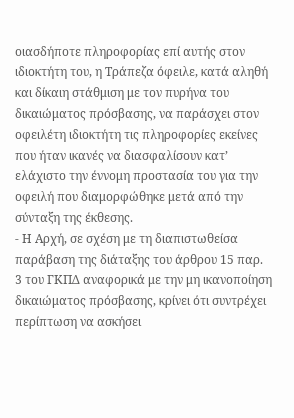οιασδήποτε πληροφορίας επί αυτής στον ιδιοκτήτη του, η Τράπεζα όφειλε, κατά αληθή και δίκαιη στάθμιση με τον πυρήνα του δικαιώματος πρόσβασης, να παράσχει στον οφειλέτη ιδιοκτήτη τις πληροφορίες εκείνες που ήταν ικανές να διασφαλίσουν κατ’ ελάχιστο την έννομη προστασία του για την οφειλή που διαμορφώθηκε μετά από την σύνταξη της έκθεσης.
- Η Αρχή, σε σχέση με τη διαπιστωθείσα παράβαση της διάταξης του άρθρου 15 παρ. 3 του ΓΚΠΔ αναφορικά με την μη ικανοποίηση δικαιώματος πρόσβασης, κρίνει ότι συντρέχει περίπτωση να ασκήσει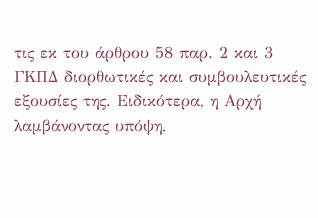τις εκ του άρθρου 58 παρ. 2 και 3 ΓΚΠΔ διορθωτικές και συμβουλευτικές εξουσίες της. Ειδικότερα, η Αρχή λαμβάνοντας υπόψη,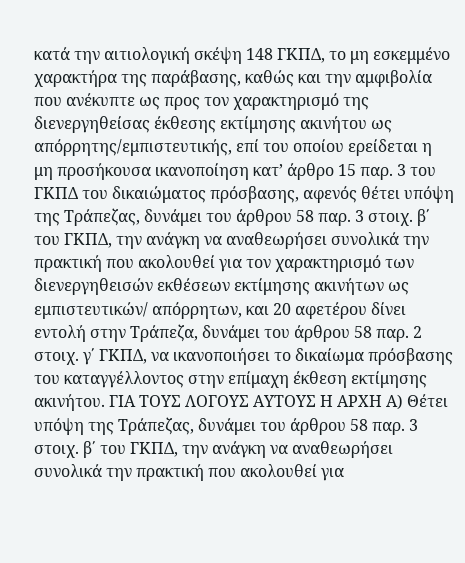κατά την αιτιολογική σκέψη 148 ΓΚΠΔ, το μη εσκεμμένο χαρακτήρα της παράβασης, καθώς και την αμφιβολία που ανέκυπτε ως προς τον χαρακτηρισμό της διενεργηθείσας έκθεσης εκτίμησης ακινήτου ως απόρρητης/εμπιστευτικής, επί του οποίου ερείδεται η μη προσήκουσα ικανοποίηση κατ’ άρθρο 15 παρ. 3 του ΓΚΠΔ του δικαιώματος πρόσβασης, αφενός θέτει υπόψη της Τράπεζας, δυνάμει του άρθρου 58 παρ. 3 στοιχ. β΄ του ΓΚΠΔ, την ανάγκη να αναθεωρήσει συνολικά την πρακτική που ακολουθεί για τον χαρακτηρισμό των διενεργηθεισών εκθέσεων εκτίμησης ακινήτων ως εμπιστευτικών/ απόρρητων, και 20 αφετέρου δίνει εντολή στην Τράπεζα, δυνάμει του άρθρου 58 παρ. 2 στοιχ. γ΄ ΓΚΠΔ, να ικανοποιήσει το δικαίωμα πρόσβασης του καταγγέλλοντος στην επίμαχη έκθεση εκτίμησης ακινήτου. ΓΙΑ ΤΟΥΣ ΛΟΓΟΥΣ ΑΥΤΟΥΣ Η ΑΡΧΗ Α) Θέτει υπόψη της Τράπεζας, δυνάμει του άρθρου 58 παρ. 3 στοιχ. β΄ του ΓΚΠΔ, την ανάγκη να αναθεωρήσει συνολικά την πρακτική που ακολουθεί για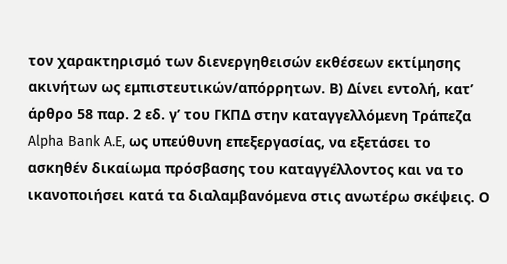τον χαρακτηρισμό των διενεργηθεισών εκθέσεων εκτίμησης ακινήτων ως εμπιστευτικών/απόρρητων. Β) Δίνει εντολή, κατ’ άρθρο 58 παρ. 2 εδ. γ’ του ΓΚΠΔ στην καταγγελλόμενη Τράπεζα Alpha Bank A.E, ως υπεύθυνη επεξεργασίας, να εξετάσει το ασκηθέν δικαίωμα πρόσβασης του καταγγέλλοντος και να το ικανοποιήσει κατά τα διαλαμβανόμενα στις ανωτέρω σκέψεις. Ο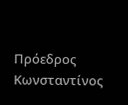Πρόεδρος Κωνσταντίνος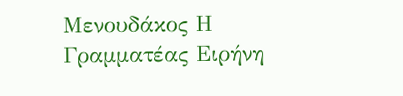Μενουδάκος Η Γραμματέας Ειρήνη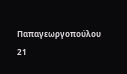Παπαγεωργοπούλου 21